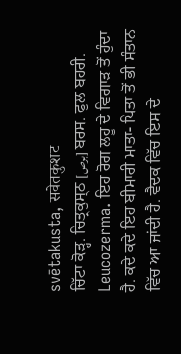svētakusta, सवेतकुशट
ਚਿੱਟਾ ਕੋੜ੍ਹ. ਚਿਤ੍ਰਕੁਸ੍ਠ [برص] ਬਰਸ. ਫੁਲ ਬਹਰੀ. Leucozerma. ਇਹ ਰੋਗ ਲਹੂ ਦੇ ਵਿਗਾੜ ਤੋਂ ਹੁੰਦਾ ਹੈ. ਕਦੇ ਕਦੇ ਇਹ ਬੀਮਾਰੀ ਮਾਤਾ- ਪਿਤਾ ਤੋਂ ਭੀ ਸੰਤਾਨ ਵਿੱਚ ਆ ਜਾਂਦੀ ਹੈ. ਵੈਦਕ ਵਿੱਚ ਇਸ ਦੇ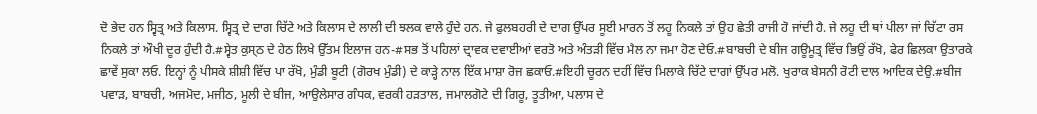ਦੋ ਭੇਦ ਹਨ ਸ੍ਵਿਤ੍ਰ ਅਤੇ ਕਿਲਾਸ. ਸ੍ਵਿਤ੍ਰ ਦੇ ਦਾਗ ਚਿੱਟੇ ਅਤੇ ਕਿਲਾਸ ਦੇ ਲਾਲੀ ਦੀ ਝਲਕ ਵਾਲੇ ਹੁੰਦੇ ਹਨ. ਜੇ ਫੁਲਬਹਰੀ ਦੇ ਦਾਗ ਉੱਪਰ ਸੂਈ ਮਾਰਨ ਤੋਂ ਲਹੂ ਨਿਕਲੇ ਤਾਂ ਉਹ ਛੇਤੀ ਰਾਜੀ ਹੋ ਜਾਂਦੀ ਹੈ. ਜੇ ਲਹੂ ਦੀ ਥਾਂ ਪੀਲਾ ਜਾਂ ਚਿੱਟਾ ਰਸ ਨਿਕਲੇ ਤਾਂ ਔਖੀ ਦੂਰ ਹੁੰਦੀ ਹੈ.#ਸ੍ਵੇਤ ਕੁਸ੍ਠ ਦੇ ਹੇਠ ਲਿਖੇ ਉੱਤਮ ਇਲਾਜ ਹਨ-#ਸਭ ਤੋਂ ਪਹਿਲਾਂ ਦ੍ਰਾਵਕ ਦਵਾਈਆਂ ਵਰਤੋ ਅਤੇ ਅੰਤੜੀ ਵਿੱਚ ਮੈਲ ਨਾ ਜਮਾ ਹੋਣ ਦੇਓ.#ਬਾਬਚੀ ਦੇ ਬੀਜ ਗਊਮੂਤ੍ਰ ਵਿੱਚ ਭਿਉਂ ਰੱਖੋ, ਫੇਰ ਛਿਲਕਾ ਉਤਾਰਕੇ ਛਾਵੇਂ ਸੁਕਾ ਲਓ. ਇਨ੍ਹਾਂ ਨੂੰ ਪੀਸਕੇ ਸ਼ੀਸ਼ੀ ਵਿੱਚ ਪਾ ਰੱਖੋ, ਮੁੰਡੀ ਬੂਟੀ (ਗੋਰਖ ਮੁੰਡੀ) ਦੇ ਕਾੜ੍ਹੇ ਨਾਲ ਇੱਕ ਮਾਸ਼ਾ ਰੋਜ ਛਕਾਓ.#ਇਹੀ ਚੂਰਨ ਦਹੀਂ ਵਿੱਚ ਮਿਲਾਕੇ ਚਿੱਟੇ ਦਾਗਾਂ ਉੱਪਰ ਮਲੋ. ਖੁਰਾਕ ਬੇਸਨੀ ਰੋਟੀ ਦਾਲ ਆਦਿਕ ਦੇਉ.#ਬੀਜ ਪਵਾੜ, ਬਾਬਚੀ, ਅਜਮੋਦ, ਮਜੀਠ, ਮੂਲੀ ਦੇ ਬੀਜ, ਆਉਲੇਸਾਰ ਗੰਧਕ, ਵਰਕੀ ਹੜਤਾਲ, ਜਮਾਲਗੋਟੇ ਦੀ ਗਿਰੂ, ਤੂਤੀਆ, ਪਲਾਸ ਦੇ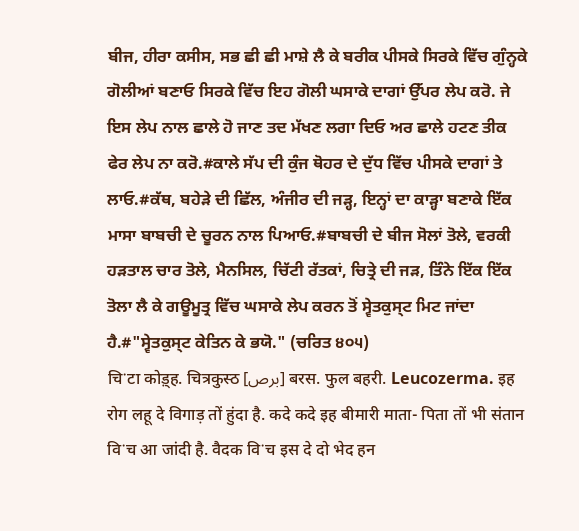ਬੀਜ, ਹੀਰਾ ਕਸੀਸ, ਸਭ ਛੀ ਛੀ ਮਾਸ਼ੇ ਲੈ ਕੇ ਬਰੀਕ ਪੀਸਕੇ ਸਿਰਕੇ ਵਿੱਚ ਗੁੰਨ੍ਹਕੇ ਗੋਲੀਆਂ ਬਣਾਓ ਸਿਰਕੇ ਵਿੱਚ ਇਹ ਗੋਲੀ ਘਸਾਕੇ ਦਾਗਾਂ ਉੱਪਰ ਲੇਪ ਕਰੋ. ਜੇ ਇਸ ਲੇਪ ਨਾਲ ਛਾਲੇ ਹੋ ਜਾਣ ਤਦ ਮੱਖਣ ਲਗਾ ਦਿਓ ਅਰ ਛਾਲੇ ਹਟਣ ਤੀਕ ਫੇਰ ਲੇਪ ਨਾ ਕਰੋ.#ਕਾਲੇ ਸੱਪ ਦੀ ਕੁੰਜ ਥੋਹਰ ਦੇ ਦੁੱਧ ਵਿੱਚ ਪੀਸਕੇ ਦਾਗਾਂ ਤੇ ਲਾਓ.#ਕੱਥ, ਬਹੇੜੇ ਦੀ ਛਿੱਲ, ਅੰਜੀਰ ਦੀ ਜੜ੍ਹ, ਇਨ੍ਹਾਂ ਦਾ ਕਾੜ੍ਹਾ ਬਣਾਕੇ ਇੱਕ ਮਾਸਾ ਬਾਬਚੀ ਦੇ ਚੂਰਨ ਨਾਲ ਪਿਆਓ.#ਬਾਬਚੀ ਦੇ ਬੀਜ ਸੋਲਾਂ ਤੋਲੇ, ਵਰਕੀ ਹੜਤਾਲ ਚਾਰ ਤੋਲੇ, ਮੈਨਸਿਲ, ਚਿੱਟੀ ਰੱਤਕਾਂ, ਚਿਤ੍ਰੇ ਦੀ ਜੜ, ਤਿੰਨੇ ਇੱਕ ਇੱਕ ਤੋਲਾ ਲੈ ਕੇ ਗਊਮੂਤ੍ਰ ਵਿੱਚ ਘਸਾਕੇ ਲੇਪ ਕਰਨ ਤੋਂ ਸ੍ਵੇਤਕੁਸ੍ਟ ਮਿਟ ਜਾਂਦਾ ਹੈ.#"ਸ੍ਵੇਤਕੁਸ੍ਟ ਕੇਤਿਨ ਕੇ ਭਯੋ." (ਚਰਿਤ ੪੦੫)
चिॱटा कोड़्ह. चित्रकुस्ठ [برص] बरस. फुल बहरी. Leucozerma. इह रोग लहू दे विगाड़ तों हुंदा है. कदे कदे इह बीमारी माता- पिता तों भी संतान विॱच आ जांदी है. वैदक विॱच इस दे दो भेद हन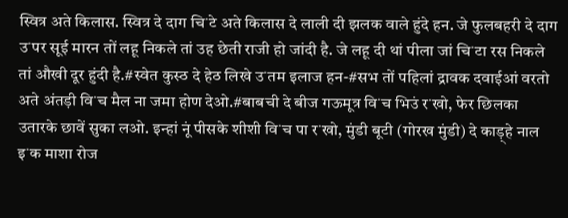स्वित्र अते किलास. स्वित्र दे दाग चिॱटे अते किलास दे लाली दी झलक वाले हुंदे हन. जे फुलबहरी दे दाग उॱपर सूई मारन तों लहू निकले तां उह छेती राजी हो जांदी है. जे लहू दी थां पीला जां चिॱटा रस निकले तां औखी दूर हुंदी है.#स्वेत कुस्ठ दे हेठ लिखे उॱतम इलाज हन-#सभ तों पहिलां द्रावक दवाईआं वरतो अते अंतड़ी विॱच मैल ना जमा होण देओ.#बाबची दे बीज गऊमूत्र विॱच भिउं रॱखो, फेर छिलका उतारके छावें सुका लओ. इन्हां नूं पीसके शीशी विॱच पा रॱखो, मुंडी बूटी (गोरख मुंडी) दे काड़्हे नाल इॱक माशा रोज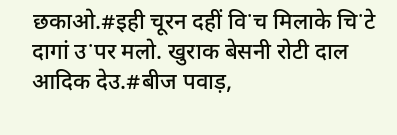छकाओ.#इही चूरन दहीं विॱच मिलाके चिॱटे दागां उॱपर मलो. खुराक बेसनी रोटी दाल आदिक देउ.#बीज पवाड़,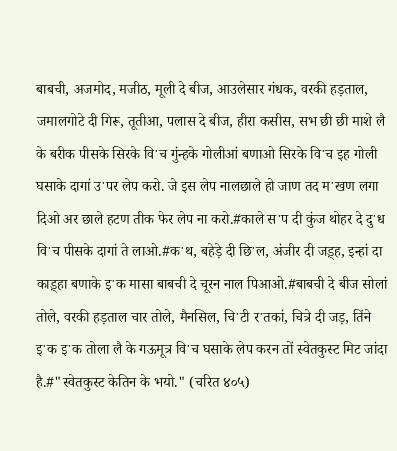बाबची, अजमोद, मजीठ, मूली दे बीज, आउलेसार गंधक, वरकी हड़ताल, जमालगोटे दी गिरू, तूतीआ, पलास दे बीज, हीरा कसीस, सभ छी छी माशे लै के बरीक पीसके सिरके विॱच गुंन्हके गोलीआं बणाओ सिरके विॱच इह गोली घसाके दागां उॱपर लेप करो. जे इस लेप नालछाले हो जाण तद मॱखण लगा दिओ अर छाले हटण तीक फेर लेप ना करो.#काले सॱप दी कुंज थोहर दे दुॱध विॱच पीसके दागां ते लाओ.#कॱथ, बहेड़े दी छिॱल, अंजीर दी जड़्ह, इन्हां दा काड़्हा बणाके इॱक मासा बाबची दे चूरन नाल पिआओ.#बाबची दे बीज सोलां तोले, वरकी हड़ताल चार तोले, मैनसिल, चिॱटी रॱतकां, चित्रे दी जड़, तिंने इॱक इॱक तोला लै के गऊमूत्र विॱच घसाके लेप करन तों स्वेतकुस्ट मिट जांदा है.#"स्वेतकुस्ट केतिन के भयो." (चरित ४०५)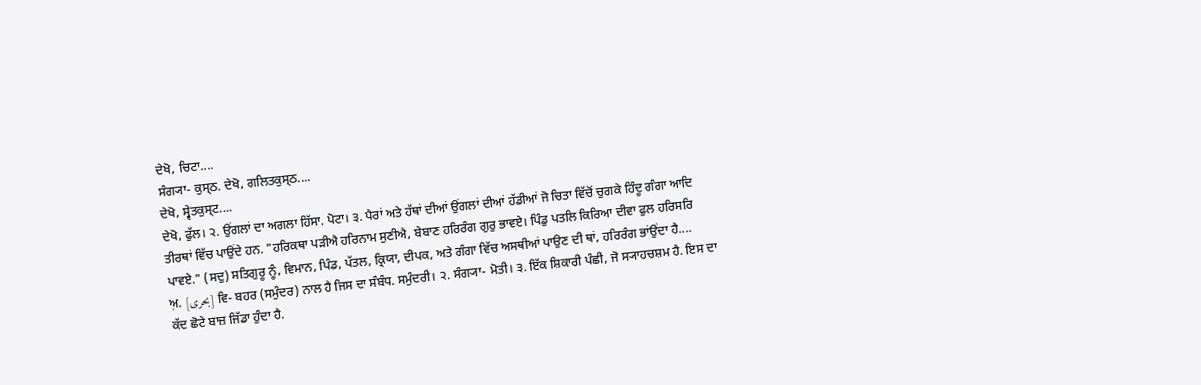ਦੇਖੋ, ਚਿਟਾ....
ਸੰਗ੍ਯਾ- ਕੁਸ੍ਠ. ਦੇਖੋ, ਗਲਿਤਕੁਸ੍ਠ....
ਦੇਖੋ, ਸ੍ਵੇਤਕੁਸ੍ਟ....
ਦੇਖੋ, ਫੁੱਲ। ੨. ਉਂਗਲਾਂ ਦਾ ਅਗਲਾ ਹਿੱਸਾ. ਪੋਟਾ। ੩. ਪੈਰਾਂ ਅਤੇ ਹੱਥਾਂ ਦੀਆਂ ਉਂਗਲਾਂ ਦੀਆਂ ਹੱਡੀਆਂ ਜੋ ਚਿਤਾ ਵਿੱਚੋਂ ਚੁਗਕੇ ਹਿੰਦੂ ਗੰਗਾ ਆਦਿ ਤੀਰਥਾਂ ਵਿੱਚ ਪਾਉਂਦੇ ਹਨ. "ਹਰਿਕਥਾ ਪੜੀਐ ਹਰਿਨਾਮ ਸੁਣੀਐ, ਬੇਬਾਣ ਹਰਿਰੰਗ ਗੁਰੁ ਭਾਵਏ। ਪਿੰਡੁ ਪਤਲਿ ਕਿਰਿਆ ਦੀਵਾ ਫੁਲ ਹਰਿਸਰਿ ਪਾਵਏ." (ਸਦੁ) ਸਤਿਗੁਰੂ ਨੂੰ, ਵਿਮਾਨ, ਪਿੰਡ, ਪੱਤਲ, ਕ੍ਰਿਯਾ, ਦੀਪਕ, ਅਤੇ ਗੰਗਾ ਵਿੱਚ ਅਸਥੀਆਂ ਪਾਉਣ ਦੀ ਥਾਂ, ਹਰਿਰੰਗ ਭਾਂਉਂਦਾ ਹੈ....
ਅ਼. [بحری] ਵਿ- ਬਹਰ (ਸਮੁੰਦਰ) ਨਾਲ ਹੈ ਜਿਸ ਦਾ ਸੰਬੰਧ. ਸਮੁੰਦਰੀ। ੨. ਸੰਗ੍ਯਾ- ਮੋਤੀ। ੩. ਇੱਕ ਸ਼ਿਕਾਰੀ ਪੰਛੀ, ਜੋ ਸ੍ਯਾਹਚਸ਼ਮ ਹੈ. ਇਸ ਦਾ ਕੱਦ ਛੋਟੇ ਬਾਜ਼ ਜਿੱਡਾ ਹੁੰਦਾ ਹੈ.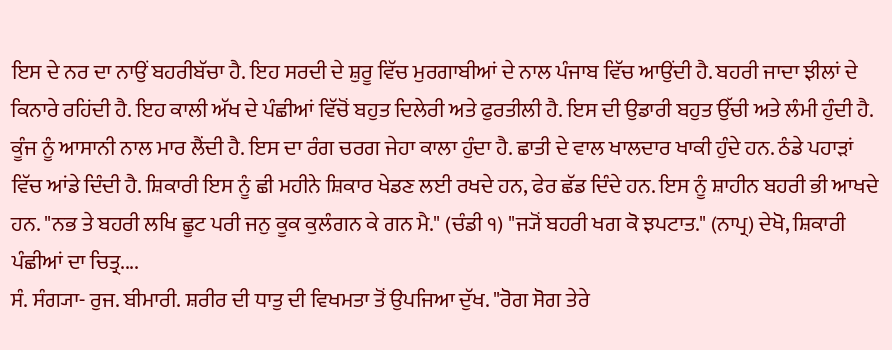ਇਸ ਦੇ ਨਰ ਦਾ ਨਾਉਂ ਬਹਰੀਬੱਚਾ ਹੈ. ਇਹ ਸਰਦੀ ਦੇ ਸ਼ੁਰੂ ਵਿੱਚ ਮੁਰਗਾਬੀਆਂ ਦੇ ਨਾਲ ਪੰਜਾਬ ਵਿੱਚ ਆਉਂਦੀ ਹੈ. ਬਹਰੀ ਜਾਦਾ ਝੀਲਾਂ ਦੇ ਕਿਨਾਰੇ ਰਹਿਂਦੀ ਹੈ. ਇਹ ਕਾਲੀ ਅੱਖ ਦੇ ਪੰਛੀਆਂ ਵਿੱਚੋਂ ਬਹੁਤ ਦਿਲੇਰੀ ਅਤੇ ਫੁਰਤੀਲੀ ਹੈ. ਇਸ ਦੀ ਉਡਾਰੀ ਬਹੁਤ ਉੱਚੀ ਅਤੇ ਲੰਮੀ ਹੁੰਦੀ ਹੈ. ਕੂੰਜ ਨੂੰ ਆਸਾਨੀ ਨਾਲ ਮਾਰ ਲੈਂਦੀ ਹੈ. ਇਸ ਦਾ ਰੰਗ ਚਰਗ ਜੇਹਾ ਕਾਲਾ ਹੁੰਦਾ ਹੈ. ਛਾਤੀ ਦੇ ਵਾਲ ਖਾਲਦਾਰ ਖਾਕੀ ਹੁੰਦੇ ਹਨ. ਠੰਡੇ ਪਹਾੜਾਂ ਵਿੱਚ ਆਂਡੇ ਦਿੰਦੀ ਹੈ. ਸ਼ਿਕਾਰੀ ਇਸ ਨੂੰ ਛੀ ਮਹੀਨੇ ਸ਼ਿਕਾਰ ਖੇਡਣ ਲਈ ਰਖਦੇ ਹਨ, ਫੇਰ ਛੱਡ ਦਿੰਦੇ ਹਨ. ਇਸ ਨੂੰ ਸ਼ਾਹੀਨ ਬਹਰੀ ਭੀ ਆਖਦੇ ਹਨ. "ਨਭ ਤੇ ਬਹਰੀ ਲਖਿ ਛੂਟ ਪਰੀ ਜਨੁ ਕੂਕ ਕੁਲੰਗਨ ਕੇ ਗਨ ਮੈ." (ਚੰਡੀ ੧) "ਜ੍ਯੋਂ ਬਹਰੀ ਖਗ ਕੋ ਝਪਟਾਤ." (ਨਾਪ੍ਰ) ਦੇਖੋ, ਸ਼ਿਕਾਰੀ ਪੰਛੀਆਂ ਦਾ ਚਿਤ੍ਰ....
ਸੰ. ਸੰਗ੍ਯਾ- ਰੁਜ. ਬੀਮਾਰੀ. ਸ਼ਰੀਰ ਦੀ ਧਾਤੁ ਦੀ ਵਿਖਮਤਾ ਤੋਂ ਉਪਜਿਆ ਦੁੱਖ. "ਰੋਗ ਸੋਗ ਤੇਰੇ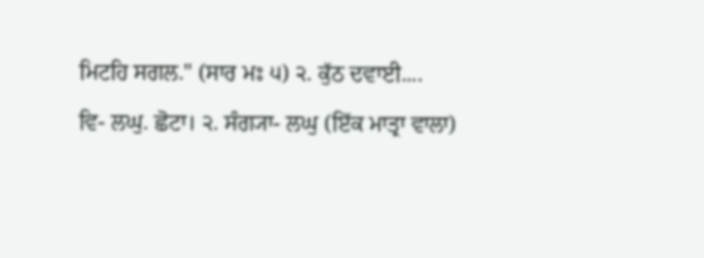ਮਿਟਹਿ ਸਗਲ." (ਸਾਰ ਮਃ ੫) ੨. ਕੁੱਠ ਦਵਾਈ....
ਵਿ- ਲਘੁ. ਛੋਟਾ। ੨. ਸੰਗ੍ਯਾ- ਲਘੁ (ਇੱਕ ਮਾਤ੍ਰਾ ਵਾਲਾ)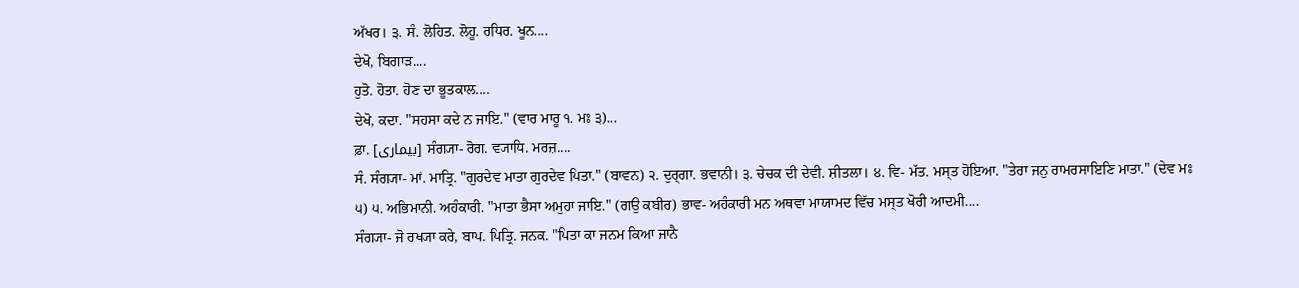ਅੱਖਰ। ੩. ਸੰ. ਲੋਹਿਤ. ਲੋਹੂ. ਰਧਿਰ. ਖੂਨ....
ਦੇਖੋ, ਬਿਗਾੜ....
ਹੁਤੋ. ਹੋਤਾ. ਹੋਣ ਦਾ ਭੂਤਕਾਲ....
ਦੇਖੋ, ਕਦਾ. "ਸਹਸਾ ਕਦੇ ਨ ਜਾਇ." (ਵਾਰ ਮਾਰੂ ੧. ਮਃ ੩)...
ਫ਼ਾ. [بیماری] ਸੰਗ੍ਯਾ- ਰੋਗ. ਵ੍ਯਾਧਿ. ਮਰਜ਼....
ਸੰ. ਸੰਗ੍ਯਾ- ਮਾਂ. ਮਾਤ੍ਰਿ. "ਗੁਰਦੇਵ ਮਾਤਾ ਗੁਰਦੇਵ ਪਿਤਾ." (ਬਾਵਨ) ੨. ਦੁਰ੍ਗਾ. ਭਵਾਨੀ। ੩. ਚੇਚਕ ਦੀ ਦੇਵੀ. ਸ਼ੀਤਲਾ। ੪. ਵਿ- ਮੱਤ. ਮਸ੍ਤ ਹੋਇਆ. "ਤੇਰਾ ਜਨੁ ਰਾਮਰਸਾਇਣਿ ਮਾਤਾ." (ਦੇਵ ਮਃ ੫) ੫. ਅਭਿਮਾਨੀ. ਅਹੰਕਾਰੀ. "ਮਾਤਾ ਭੈਸਾ ਅਮੁਹਾ ਜਾਇ." (ਗਉ ਕਬੀਰ) ਭਾਵ- ਅਹੰਕਾਰੀ ਮਨ ਅਥਵਾ ਮਾਯਾਮਦ ਵਿੱਚ ਮਸ੍ਤ ਖੋਰੀ ਆਦਮੀ....
ਸੰਗ੍ਯਾ- ਜੋ ਰਖ੍ਯਾ ਕਰੇ, ਬਾਪ. ਪਿਤ੍ਰਿ. ਜਨਕ. "ਪਿਤਾ ਕਾ ਜਨਮ ਕਿਆ ਜਾਨੈ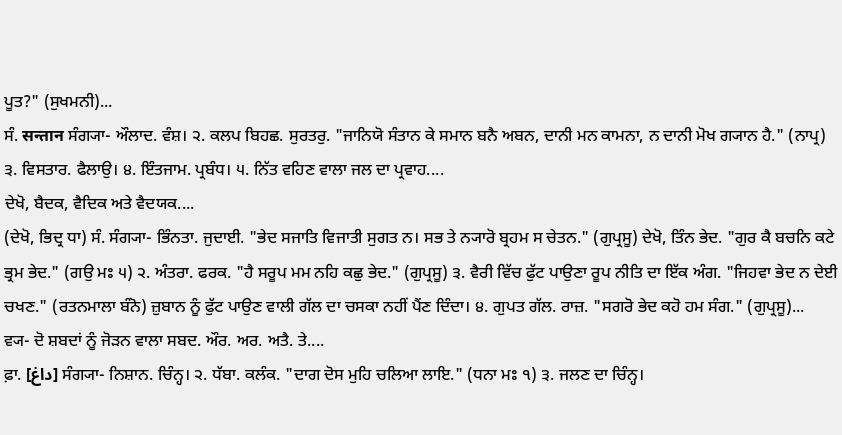ਪੂਤ?" (ਸੁਖਮਨੀ)...
ਸੰ. सन्तान ਸੰਗ੍ਯਾ- ਔਲਾਦ. ਵੰਸ਼। ੨. ਕਲਪ ਬਿਹਛ. ਸੁਰਤਰੁ. "ਜਾਨਿਯੋ ਸੰਤਾਨ ਕੇ ਸਮਾਨ ਬਨੈ ਅਬਨ, ਦਾਨੀ ਮਨ ਕਾਮਨਾ, ਨ ਦਾਨੀ ਮੋਖ ਗ੍ਯਾਨ ਹੈ." (ਨਾਪ੍ਰ) ੩. ਵਿਸਤਾਰ. ਫੈਲਾਉ। ੪. ਇੰਤਜਾਮ. ਪ੍ਰਬੰਧ। ੫. ਨਿੱਤ ਵਹਿਣ ਵਾਲਾ ਜਲ ਦਾ ਪ੍ਰਵਾਹ....
ਦੇਖੋ, ਬੈਦਕ, ਵੈਦਿਕ ਅਤੇ ਵੈਦਯਕ....
(ਦੇਖੋ, ਭਿਦ੍ਰ ਧਾ) ਸੰ. ਸੰਗ੍ਯਾ- ਭਿੰਨਤਾ. ਜੁਦਾਈ. "ਭੇਦ ਸਜਾਤਿ ਵਿਜਾਤੀ ਸੁਗਤ ਨ। ਸਭ ਤੇ ਨ੍ਯਾਰੋ ਬ੍ਰਹਮ ਸ ਚੇਤਨ." (ਗੁਪ੍ਰਸੂ) ਦੇਖੋ, ਤਿੰਨ ਭੇਦ. "ਗੁਰ ਕੈ ਬਚਨਿ ਕਟੇ ਭ੍ਰਮ ਭੇਦ." (ਗਉ ਮਃ ੫) ੨. ਅੰਤਰਾ. ਫਰਕ. "ਹੈ ਸਰੂਪ ਮਮ ਨਹਿ ਕਛੁ ਭੇਦ." (ਗੁਪ੍ਰਸੂ) ੩. ਵੈਰੀ ਵਿੱਚ ਫੁੱਟ ਪਾਉਣਾ ਰੂਪ ਨੀਤਿ ਦਾ ਇੱਕ ਅੰਗ. "ਜਿਹਵਾ ਭੇਦ ਨ ਦੇਈ ਚਖਣ." (ਰਤਨਮਾਲਾ ਬੰਨੋ) ਜ਼ੁਬਾਨ ਨੂੰ ਫੁੱਟ ਪਾਉਣ ਵਾਲੀ ਗੱਲ ਦਾ ਚਸਕਾ ਨਹੀਂ ਪੈਂਣ ਦਿੰਦਾ। ੪. ਗੁਪਤ ਗੱਲ. ਰਾਜ਼. "ਸਗਰੋ ਭੇਦ ਕਹੋ ਹਮ ਸੰਗ." (ਗੁਪ੍ਰਸੂ)...
ਵ੍ਯ- ਦੋ ਸ਼ਬਦਾਂ ਨੂੰ ਜੋੜਨ ਵਾਲਾ ਸਬਦ. ਔਰ. ਅਰ. ਅਤੈ. ਤੇ....
ਫ਼ਾ. [داغ] ਸੰਗ੍ਯਾ- ਨਿਸ਼ਾਨ. ਚਿੰਨ੍ਹ। ੨. ਧੱਬਾ. ਕਲੰਕ. "ਦਾਗ ਦੋਸ ਮੁਹਿ ਚਲਿਆ ਲਾਇ." (ਧਨਾ ਮਃ ੧) ੩. ਜਲਣ ਦਾ ਚਿੰਨ੍ਹ।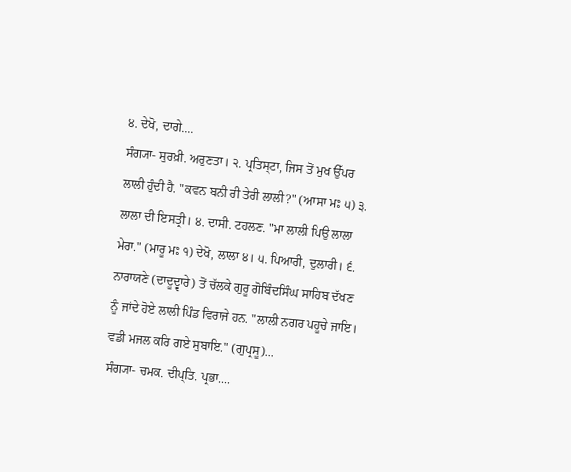੪. ਦੇਖੋ, ਦਾਗੇ....
ਸੰਗ੍ਯਾ- ਸੁਰਖ਼ੀ. ਅਰੁਣਤਾ। ੨. ਪ੍ਰਤਿਸ੍ਟਾ, ਜਿਸ ਤੋਂ ਮੁਖ ਉੱਪਰ ਲਾਲੀ ਹੁੰਦੀ ਹੈ. "ਕਵਨ ਬਨੀ ਰੀ ਤੇਰੀ ਲਾਲੀ?" (ਆਸਾ ਮਃ ੫) ੩. ਲਾਲਾ ਦੀ ਇਸਤ੍ਰੀ। ੪. ਦਾਸੀ. ਟਹਲਣ. "ਮਾ ਲਾਲੀ ਪਿਉ ਲਾਲਾ ਮੇਰਾ." (ਮਾਰੂ ਮਃ ੧) ਦੇਖੋ, ਲਾਲਾ ੪। ੫. ਪਿਆਰੀ, ਦੁਲਾਰੀ। ੬. ਨਾਰਾਯਣੇ (ਦਾਦੂਦ੍ਵਾਰੇ) ਤੋਂ ਚੱਲਕੇ ਗੁਰੂ ਗੋਬਿੰਦਸਿੰਘ ਸਾਹਿਬ ਦੱਖਣ ਨੂੰ ਜਾਂਦੇ ਹੋਏ ਲਾਲੀ ਪਿੰਡ ਵਿਰਾਜੇ ਹਨ. "ਲਾਲੀ ਨਗਰ ਪਹੂਚੇ ਜਾਇ। ਵਡੀ ਮਜਲ ਕਰਿ ਗਏ ਸੁਬਾਇ." (ਗੁਪ੍ਰਸੂ)...
ਸੰਗ੍ਯਾ- ਚਮਕ. ਦੀਪ੍ਤਿ. ਪ੍ਰਭਾ....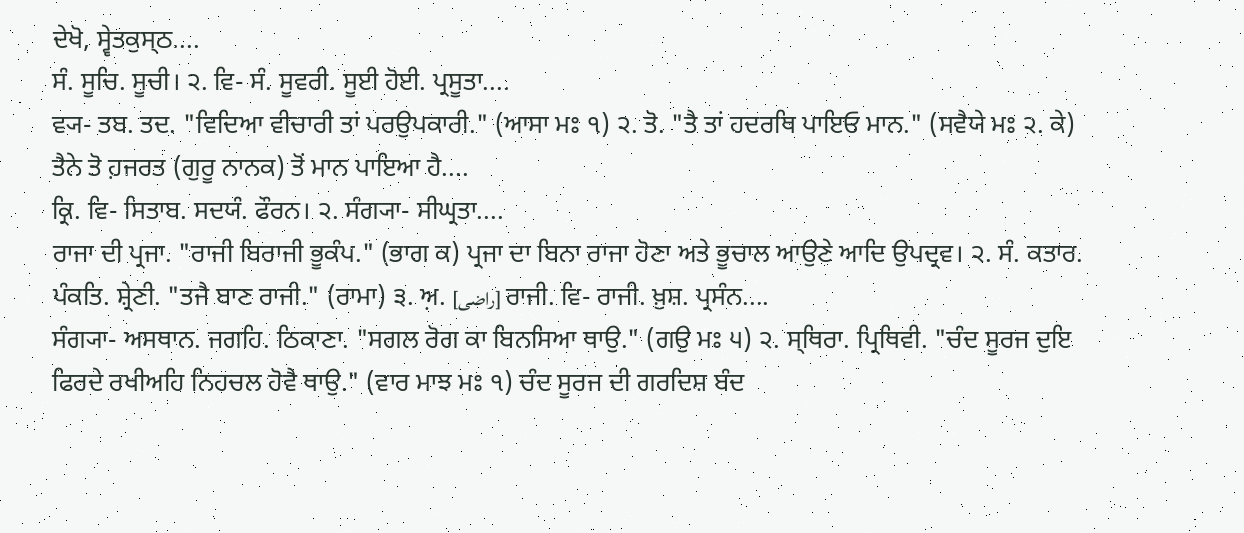ਦੇਖੋ, ਸ੍ਵੇਤਕੁਸ੍ਠ....
ਸੰ. ਸੂਚਿ. ਸੂਚੀ। ੨. ਵਿ- ਸੰ. ਸੂਵਰੀ. ਸੂਈ ਹੋਈ. ਪ੍ਰਸੂਤਾ....
ਵ੍ਯ- ਤਬ. ਤਦ. "ਵਿਦਿਆ ਵੀਚਾਰੀ ਤਾਂ ਪਰਉਪਕਾਰੀ." (ਆਸਾ ਮਃ ੧) ੨. ਤੋ. "ਤੈ ਤਾਂ ਹਦਰਥਿ ਪਾਇਓ ਮਾਨ." (ਸਵੈਯੇ ਮਃ ੨. ਕੇ) ਤੈਨੇ ਤੋ ਹ਼ਜਰਤ (ਗੁਰੂ ਨਾਨਕ) ਤੋਂ ਮਾਨ ਪਾਇਆ ਹੈ....
ਕ੍ਰਿ. ਵਿ- ਸਿਤਾਬ. ਸਦਯੰ. ਫੌਰਨ। ੨. ਸੰਗ੍ਯਾ- ਸੀਘ੍ਰਤਾ....
ਰਾਜਾ ਦੀ ਪ੍ਰਜਾ. "ਰਾਜੀ ਬਿਰਾਜੀ ਭੂਕੰਪ." (ਭਾਗ ਕ) ਪ੍ਰਜਾ ਦਾ ਬਿਨਾ ਰਾਜਾ ਹੋਣਾ ਅਤੇ ਭੂਚਾਲ ਆਉਣੇ ਆਦਿ ਉਪਦ੍ਰਵ। ੨. ਸੰ. ਕਤਾਰ. ਪੰਕਤਿ. ਸ਼੍ਰੇਣੀ. "ਤਜੈ ਬਾਣ ਰਾਜੀ." (ਰਾਮਾ) ੩. ਅ਼. [راضی] ਰਾਜੀ. ਵਿ- ਰਾਜੀ. ਖ਼ੁਸ਼. ਪ੍ਰਸੰਨ....
ਸੰਗ੍ਯਾ- ਅਸਥਾਨ. ਜਗਹਿ. ਠਿਕਾਣਾ. "ਸਗਲ ਰੋਗ ਕਾ ਬਿਨਸਿਆ ਥਾਉ." (ਗਉ ਮਃ ੫) ੨. ਸ੍ਥਿਰਾ. ਪ੍ਰਿਥਿਵੀ. "ਚੰਦ ਸੂਰਜ ਦੁਇ ਫਿਰਦੇ ਰਖੀਅਹਿ ਨਿਹਚਲ ਹੋਵੈ ਥਾਉ." (ਵਾਰ ਮਾਝ ਮਃ ੧) ਚੰਦ ਸੂਰਜ ਦੀ ਗਰਦਿਸ਼ ਬੰਦ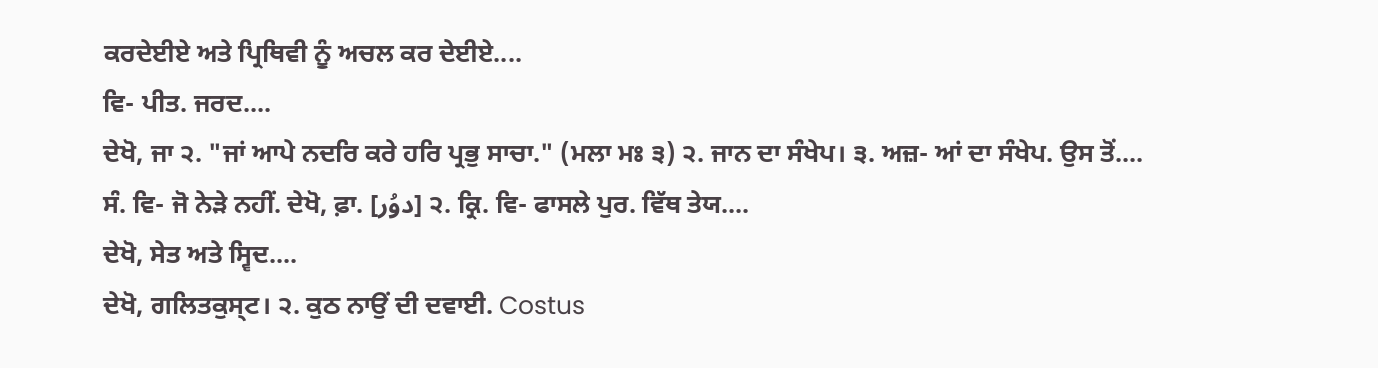ਕਰਦੇਈਏ ਅਤੇ ਪ੍ਰਿਥਿਵੀ ਨੂੰ ਅਚਲ ਕਰ ਦੇਈਏ....
ਵਿ- ਪੀਤ. ਜਰਦ....
ਦੇਖੋ, ਜਾ ੨. "ਜਾਂ ਆਪੇ ਨਦਰਿ ਕਰੇ ਹਰਿ ਪ੍ਰਭੁ ਸਾਚਾ." (ਮਲਾ ਮਃ ੩) ੨. ਜਾਨ ਦਾ ਸੰਖੇਪ। ੩. ਅਜ਼- ਆਂ ਦਾ ਸੰਖੇਪ. ਉਸ ਤੋਂ....
ਸੰ. ਵਿ- ਜੋ ਨੇੜੇ ਨਹੀਂ. ਦੇਖੋ, ਫ਼ਾ. [دوُر] ੨. ਕ੍ਰਿ. ਵਿ- ਫਾਸਲੇ ਪੁਰ. ਵਿੱਥ ਤੇਯ....
ਦੇਖੋ, ਸੇਤ ਅਤੇ ਸ੍ਵਿਦ....
ਦੇਖੋ, ਗਲਿਤਕੁਸ੍ਟ। ੨. ਕੁਠ ਨਾਉਂ ਦੀ ਦਵਾਈ. Costus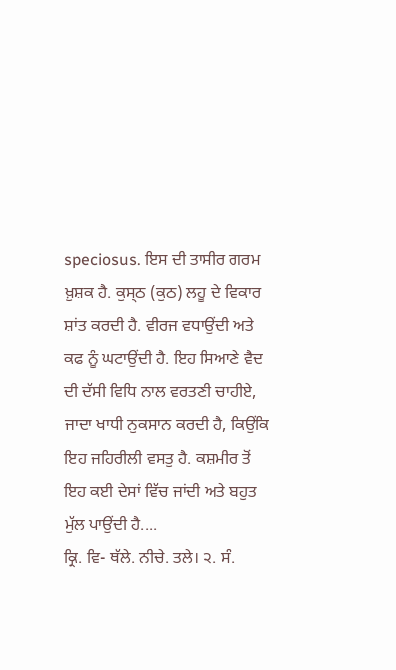speciosus. ਇਸ ਦੀ ਤਾਸੀਰ ਗਰਮ ਖ਼ੁਸ਼ਕ ਹੈ. ਕੁਸ੍ਠ (ਕੁਠ) ਲਹੂ ਦੇ ਵਿਕਾਰ ਸ਼ਾਂਤ ਕਰਦੀ ਹੈ. ਵੀਰਜ ਵਧਾਉਂਦੀ ਅਤੇ ਕਫ ਨੂੰ ਘਟਾਉਂਦੀ ਹੈ. ਇਹ ਸਿਆਣੇ ਵੈਦ ਦੀ ਦੱਸੀ ਵਿਧਿ ਨਾਲ ਵਰਤਣੀ ਚਾਹੀਏ, ਜਾਦਾ ਖਾਧੀ ਨੁਕਸਾਨ ਕਰਦੀ ਹੈ, ਕਿਉਂਕਿ ਇਹ ਜਹਿਰੀਲੀ ਵਸਤੁ ਹੈ. ਕਸ਼ਮੀਰ ਤੋਂ ਇਹ ਕਈ ਦੇਸਾਂ ਵਿੱਚ ਜਾਂਦੀ ਅਤੇ ਬਹੁਤ ਮੁੱਲ ਪਾਉਂਦੀ ਹੈ....
ਕ੍ਰਿ. ਵਿ- ਥੱਲੇ. ਨੀਚੇ. ਤਲੇ। ੨. ਸੰ.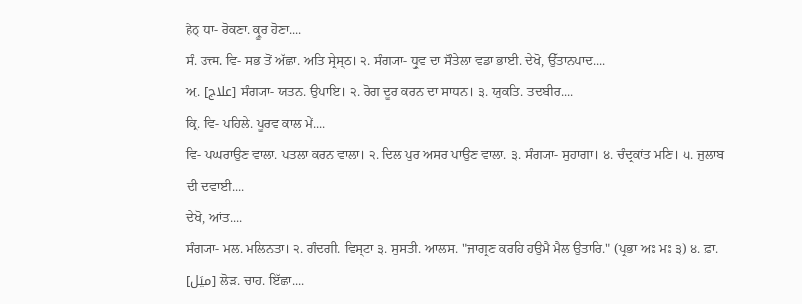हेठ् ਧਾ- ਰੋਕਣਾ. ਕ੍ਰੂਰ ਹੋਣਾ....
ਸੰ. उत्त्म. ਵਿ- ਸਭ ਤੋਂ ਅੱਛਾ. ਅਤਿ ਸ੍ਰੇਸ੍ਠ। ੨. ਸੰਗ੍ਯਾ- ਧ੍ਰੁਵ ਦਾ ਸੌਤੇਲਾ ਵਡਾ ਭਾਈ. ਦੇਖੋ, ਉੱਤਾਨਪਾਦ....
ਅ਼. [علاج] ਸੰਗ੍ਯਾ- ਯਤਨ. ਉਪਾਇ। ੨. ਰੋਗ ਦੂਰ ਕਰਨ ਦਾ ਸਾਧਨ। ੩. ਯੁਕਤਿ. ਤਦਬੀਰ....
ਕ੍ਰਿ. ਵਿ- ਪਹਿਲੇ. ਪੂਰਵ ਕਾਲ ਮੇਂ....
ਵਿ- ਪਘਰਾਉਣ ਵਾਲਾ. ਪਤਲਾ ਕਰਨ ਵਾਲਾ। ੨. ਦਿਲ ਪੁਰ ਅਸਰ ਪਾਉਣ ਵਾਲਾ. ੩. ਸੰਗ੍ਯਾ- ਸੁਹਾਗਾ। ੪. ਚੰਦ੍ਰਕਾਂਤ ਮਣਿ। ੫. ਜੁਲਾਬ ਦੀ ਦਵਾਈ....
ਦੇਖੋ, ਆਂਤ....
ਸੰਗ੍ਯਾ- ਮਲ. ਮਲਿਨਤਾ। ੨. ਗੰਦਗੀ. ਵਿਸ੍ਟਾ ੩. ਸੁਸਤੀ. ਆਲਸ. "ਜਾਗ੍ਰਣ ਕਰਹਿ ਹਉਮੈ ਮੈਲ ਉਤਾਰਿ." (ਪ੍ਰਭਾ ਅਃ ਮਃ ੩) ੪. ਫ਼ਾ. [میَل] ਲੋੜ. ਚਾਹ. ਇੱਛਾ....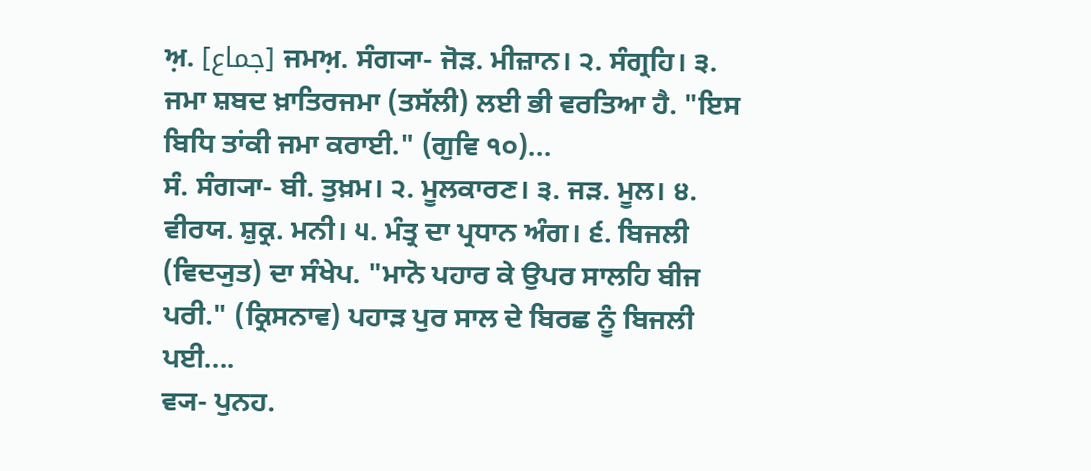ਅ਼. [جماع] ਜਮਅ਼. ਸੰਗ੍ਯਾ- ਜੋੜ. ਮੀਜ਼ਾਨ। ੨. ਸੰਗ੍ਰਹਿ। ੩. ਜਮਾ ਸ਼ਬਦ ਖ਼ਾਤਿਰਜਮਾ (ਤਸੱਲੀ) ਲਈ ਭੀ ਵਰਤਿਆ ਹੈ. "ਇਸ ਬਿਧਿ ਤਾਂਕੀ ਜਮਾ ਕਰਾਈ." (ਗੁਵਿ ੧੦)...
ਸੰ. ਸੰਗ੍ਯਾ- ਬੀ. ਤੁਖ਼ਮ। ੨. ਮੂਲਕਾਰਣ। ੩. ਜੜ. ਮੂਲ। ੪. ਵੀਰਯ. ਸ਼ੁਕ੍ਰ. ਮਨੀ। ੫. ਮੰਤ੍ਰ ਦਾ ਪ੍ਰਧਾਨ ਅੰਗ। ੬. ਬਿਜਲੀ (ਵਿਦ੍ਯੁਤ) ਦਾ ਸੰਖੇਪ. "ਮਾਨੋ ਪਹਾਰ ਕੇ ਉਪਰ ਸਾਲਹਿ ਬੀਜ ਪਰੀ." (ਕ੍ਰਿਸਨਾਵ) ਪਹਾੜ ਪੁਰ ਸਾਲ ਦੇ ਬਿਰਛ ਨੂੰ ਬਿਜਲੀ ਪਈ....
ਵ੍ਯ- ਪੁਨਹ.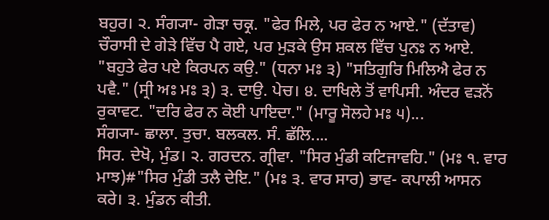ਬਹੁਰ। ੨. ਸੰਗ੍ਯਾ- ਗੇੜਾ ਚਕ੍ਰ. "ਫੇਰ ਮਿਲੇ, ਪਰ ਫੇਰ ਨ ਆਏ." (ਦੱਤਾਵ) ਚੌਰਾਸੀ ਦੇ ਗੇੜੇ ਵਿੱਚ ਪੈ ਗਏ, ਪਰ ਮੁੜਕੇ ਉਸ ਸ਼ਕਲ ਵਿੱਚ ਪੁਨਃ ਨ ਆਏ. "ਬਹੁਤੇ ਫੇਰ ਪਏ ਕਿਰਪਨ ਕਉ." (ਧਨਾ ਮਃ ੩) "ਸਤਿਗੁਰਿ ਮਿਲਿਐ ਫੇਰ ਨ ਪਵੈ." (ਸ੍ਰੀ ਅਃ ਮਃ ੩) ੩. ਦਾਉ. ਪੇਚ। ੪. ਦਾਖਿਲੇ ਤੋਂ ਵਾਪਿਸੀ. ਅੰਦਰ ਵੜਨੋਂ ਰੁਕਾਵਟ. "ਦਰਿ ਫੇਰ ਨ ਕੋਈ ਪਾਇਦਾ." (ਮਾਰੂ ਸੋਲਹੇ ਮਃ ੫)...
ਸੰਗ੍ਯਾ- ਛਾਲਾ. ਤੁਚਾ. ਬਲਕਲ. ਸੰ. ਛੱਲਿ....
ਸਿਰ. ਦੇਖੋ, ਮੁੰਡ। ੨. ਗਰਦਨ. ਗ੍ਰੀਵਾ. "ਸਿਰ ਮੁੰਡੀ ਕਟਿਜਾਵਹਿ." (ਮਃ ੧. ਵਾਰ ਮਾਝ)#"ਸਿਰ ਮੁੰਡੀ ਤਲੈ ਦੇਇ." (ਮਃ ੩. ਵਾਰ ਸਾਰ) ਭਾਵ- ਕਪਾਲੀ ਆਸਨ ਕਰੇ। ੩. ਮੁੰਡਨ ਕੀਤੀ.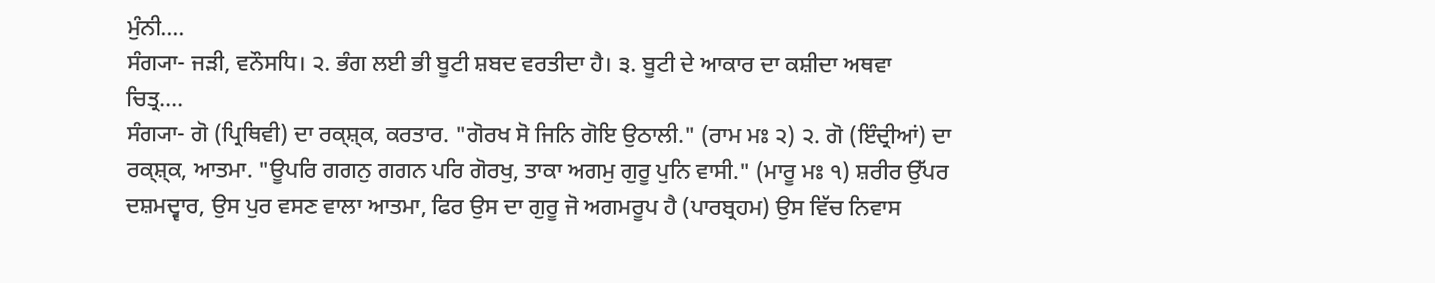ਮੁੰਨੀ....
ਸੰਗ੍ਯਾ- ਜੜੀ, ਵਨੌਸਧਿ। ੨. ਭੰਗ ਲਈ ਭੀ ਬੂਟੀ ਸ਼ਬਦ ਵਰਤੀਦਾ ਹੈ। ੩. ਬੂਟੀ ਦੇ ਆਕਾਰ ਦਾ ਕਸ਼ੀਦਾ ਅਥਵਾ ਚਿਤ੍ਰ....
ਸੰਗ੍ਯਾ- ਗੋ (ਪ੍ਰਿਥਿਵੀ) ਦਾ ਰਕ੍ਸ਼੍ਕ, ਕਰਤਾਰ. "ਗੋਰਖ ਸੋ ਜਿਨਿ ਗੋਇ ਉਠਾਲੀ." (ਰਾਮ ਮਃ ੨) ੨. ਗੋ (ਇੰਦ੍ਰੀਆਂ) ਦਾ ਰਕ੍ਸ਼੍ਕ, ਆਤਮਾ. "ਊਪਰਿ ਗਗਨੁ ਗਗਨ ਪਰਿ ਗੋਰਖੁ, ਤਾਕਾ ਅਗਮੁ ਗੁਰੂ ਪੁਨਿ ਵਾਸੀ." (ਮਾਰੂ ਮਃ ੧) ਸ਼ਰੀਰ ਉੱਪਰ ਦਸ਼ਮਦ੍ਵਾਰ, ਉਸ ਪੁਰ ਵਸਣ ਵਾਲਾ ਆਤਮਾ, ਫਿਰ ਉਸ ਦਾ ਗੁਰੂ ਜੋ ਅਗਮਰੂਪ ਹੈ (ਪਾਰਬ੍ਰਹਮ) ਉਸ ਵਿੱਚ ਨਿਵਾਸ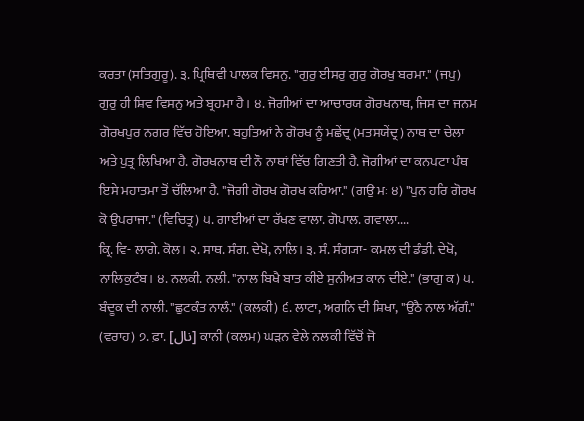ਕਰਤਾ (ਸਤਿਗੁਰੂ). ੩. ਪ੍ਰਿਥਿਵੀ ਪਾਲਕ ਵਿਸਨੁ. "ਗੁਰੁ ਈਸਰੁ ਗੁਰੁ ਗੋਰਖੁ ਬਰਮਾ." (ਜਪੁ) ਗੁਰੁ ਹੀ ਸ਼ਿਵ ਵਿਸਨੁ ਅਤੇ ਬ੍ਰਹਮਾ ਹੈ। ੪. ਜੋਗੀਆਂ ਦਾ ਆਚਾਰਯ ਗੋਰਖਨਾਥ, ਜਿਸ ਦਾ ਜਨਮ ਗੋਰਖਪੁਰ ਨਗਰ ਵਿੱਚ ਹੋਇਆ. ਬਹੁਤਿਆਂ ਨੇ ਗੋਰਖ ਨੂੰ ਮਛੇਂਦ੍ਰ (ਮਤਸਯੇਂਦ੍ਰ) ਨਾਥ ਦਾ ਚੇਲਾ ਅਤੇ ਪੁਤ੍ਰ ਲਿਖਿਆ ਹੈ. ਗੋਰਖਨਾਥ ਦੀ ਨੌ ਨਾਥਾਂ ਵਿੱਚ ਗਿਣਤੀ ਹੈ. ਜੋਗੀਆਂ ਦਾ ਕਨਪਟਾ ਪੰਥ ਇਸੇ ਮਹਾਤਮਾ ਤੋਂ ਚੱਲਿਆ ਹੈ. "ਜੋਗੀ ਗੋਰਖ ਗੋਰਖ ਕਰਿਆ." (ਗਉ ਮਃ ੪) "ਪੁਨ ਹਰਿ ਗੋਰਖ ਕੋ ਉਪਰਾਜਾ." (ਵਿਚਿਤ੍ਰ) ੫. ਗਾਈਆਂ ਦਾ ਰੱਖਣ ਵਾਲਾ. ਗੋਪਾਲ. ਗਵਾਲਾ....
ਕ੍ਰਿ. ਵਿ- ਲਾਗੇ. ਕੋਲ। ੨. ਸਾਥ. ਸੰਗ. ਦੇਖੋ, ਨਾਲਿ। ੩. ਸੰ. ਸੰਗ੍ਯਾ- ਕਮਲ ਦੀ ਡੰਡੀ. ਦੇਖੋ, ਨਾਲਿਕੁਟੰਬ। ੪. ਨਲਕੀ. ਨਲੀ. "ਨਾਲ ਬਿਖੈ ਬਾਤ ਕੀਏ ਸੁਨੀਅਤ ਕਾਨ ਦੀਏ." (ਭਾਗੁ ਕ) ੫. ਬੰਦੂਕ ਦੀ ਨਾਲੀ. "ਛੁਟਕੰਤ ਨਾਲੰ." (ਕਲਕੀ) ੬. ਲਾਟਾ, ਅਗਨਿ ਦੀ ਸ਼ਿਖਾ, "ਉਠੈ ਨਾਲ ਅੱਗੰ." (ਵਰਾਹ) ੭. ਫ਼ਾ. [نال] ਕਾਨੀ (ਕਲਮ) ਘੜਨ ਵੇਲੇ ਨਲਕੀ ਵਿੱਚੋਂ ਜੋ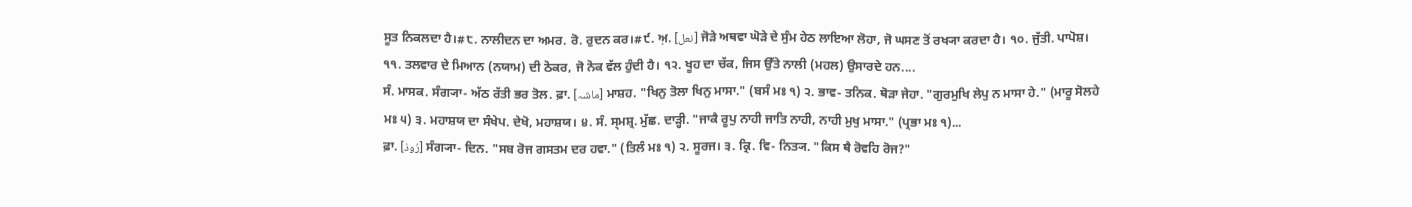ਸੂਤ ਨਿਕਲਦਾ ਹੈ।#੮. ਨਾਲੀਦਨ ਦਾ ਅਮਰ. ਰੋ. ਰੁਦਨ ਕਰ।#੯. ਅ਼. [نعل] ਜੋੜੇ ਅਥਵਾ ਘੋੜੇ ਦੇ ਸੁੰਮ ਹੇਠ ਲਾਇਆ ਲੋਹਾ, ਜੋ ਘਸਣ ਤੋਂ ਰਖ੍ਯਾ ਕਰਦਾ ਹੈ। ੧੦. ਜੁੱਤੀ. ਪਾਪੋਸ਼। ੧੧. ਤਲਵਾਰ ਦੇ ਮਿਆਨ (ਨਯਾਮ) ਦੀ ਠੋਕਰ, ਜੋ ਨੋਕ ਵੱਲ ਹੁੰਦੀ ਹੈ। ੧੨. ਖੂਹ ਦਾ ਚੱਕ, ਜਿਸ ਉੱਤੇ ਨਾਲੀ (ਮਹਲ) ਉਸਾਰਦੇ ਹਨ....
ਸੰ. ਮਾਸਕ. ਸੰਗ੍ਯਾ- ਅੱਠ ਰੱਤੀ ਭਰ ਤੋਲ. ਫ਼ਾ. [ماشہ] ਮਾਸ਼ਹ. "ਖਿਨੁ ਤੋਲਾ ਖਿਨੁ ਮਾਸਾ." (ਬਸੰ ਮਃ ੧) ੨. ਭਾਵ- ਤਨਿਕ. ਥੋੜਾ ਜੇਹਾ. "ਗੁਰਮੁਖਿ ਲੇਪੁ ਨ ਮਾਸਾ ਹੇ." (ਮਾਰੂ ਸੋਲਹੇ ਮਃ ੫) ੩. ਮਹਾਸ਼ਯ ਦਾ ਸੰਖੇਪ. ਦੇਖੋ, ਮਹਾਸ਼ਯ। ੪. ਸੰ. ਸ੍ਮਸ਼੍ਰ. ਮੁੱਛ. ਦਾੜ੍ਹੀ. "ਜਾਕੈ ਰੂਪੁ ਨਾਹੀ ਜਾਤਿ ਨਾਹੀ, ਨਾਹੀ ਮੁਖੁ ਮਾਸਾ." (ਪ੍ਰਭਾ ਮਃ ੧)...
ਫ਼ਾ. [رُوذ] ਸੰਗ੍ਯਾ- ਦਿਨ. "ਸਬ ਰੋਜ ਗਸਤਮ ਦਰ ਹਵਾ." (ਤਿਲੰ ਮਃ ੧) ੨. ਸੂਰਜ। ੩. ਕ੍ਰਿ. ਵਿ- ਨਿਤ੍ਯ. "ਕਿਸ ਥੈ ਰੋਵਹਿ ਰੋਜ?"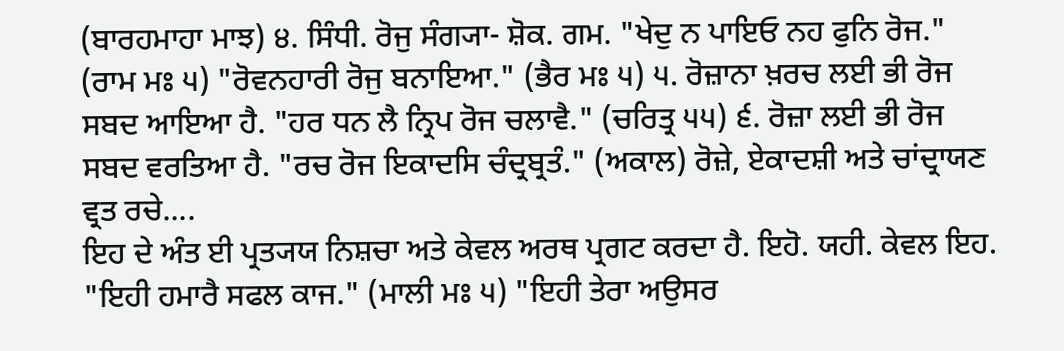(ਬਾਰਹਮਾਹਾ ਮਾਝ) ੪. ਸਿੰਧੀ. ਰੋਜੁ ਸੰਗ੍ਯਾ- ਸ਼ੋਕ. ਗਮ. "ਖੇਦੁ ਨ ਪਾਇਓ ਨਹ ਫੁਨਿ ਰੋਜ." (ਰਾਮ ਮਃ ੫) "ਰੋਵਨਹਾਰੀ ਰੋਜੁ ਬਨਾਇਆ." (ਭੈਰ ਮਃ ੫) ੫. ਰੋਜ਼ਾਨਾ ਖ਼ਰਚ ਲਈ ਭੀ ਰੋਜ ਸਬਦ ਆਇਆ ਹੈ. "ਹਰ ਧਨ ਲੈ ਨ੍ਰਿਪ ਰੋਜ ਚਲਾਵੈ." (ਚਰਿਤ੍ਰ ੫੫) ੬. ਰੋਜ਼ਾ ਲਈ ਭੀ ਰੋਜ ਸਬਦ ਵਰਤਿਆ ਹੈ. "ਰਚ ਰੋਜ ਇਕਾਦਸਿ ਚੰਦ੍ਰਬ੍ਰਤੰ." (ਅਕਾਲ) ਰੋਜ਼ੇ, ਏਕਾਦਸ਼ੀ ਅਤੇ ਚਾਂਦ੍ਰਾਯਣ ਵ੍ਰਤ ਰਚੇ....
ਇਹ ਦੇ ਅੰਤ ਈ ਪ੍ਰਤ੍ਯਯ ਨਿਸ਼ਚਾ ਅਤੇ ਕੇਵਲ ਅਰਥ ਪ੍ਰਗਟ ਕਰਦਾ ਹੈ. ਇਹੋ. ਯਹੀ. ਕੇਵਲ ਇਹ. "ਇਹੀ ਹਮਾਰੈ ਸਫਲ ਕਾਜ." (ਮਾਲੀ ਮਃ ੫) "ਇਹੀ ਤੇਰਾ ਅਉਸਰ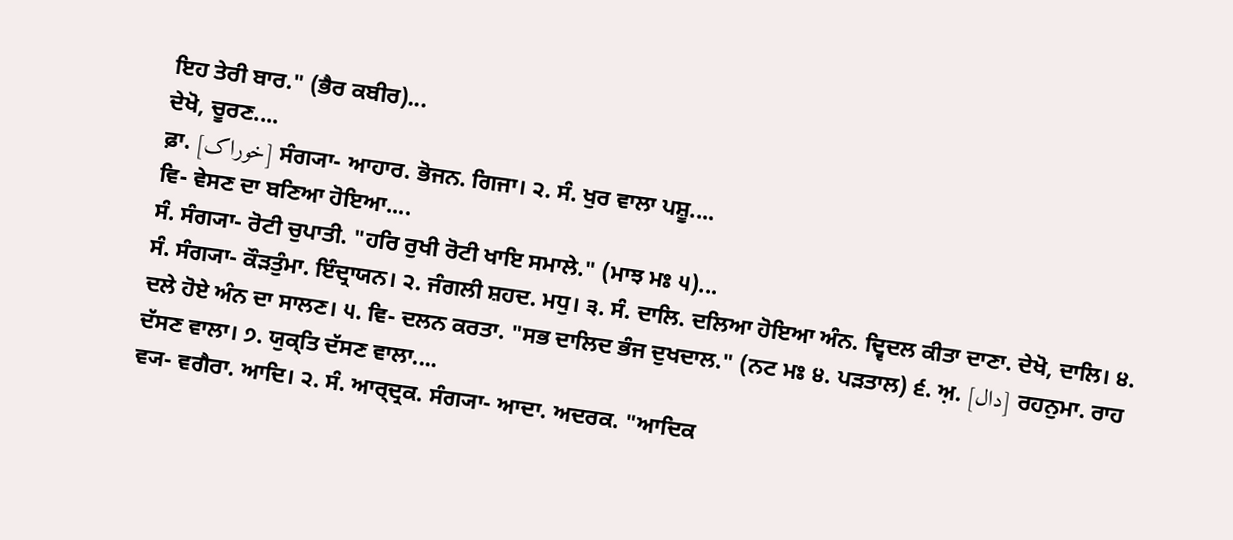ਇਹ ਤੇਰੀ ਬਾਰ." (ਭੈਰ ਕਬੀਰ)...
ਦੇਖੋ, ਚੂਰਣ....
ਫ਼ਾ. [خوراک] ਸੰਗ੍ਯਾ- ਆਹਾਰ. ਭੋਜਨ. ਗਿਜਾ। ੨. ਸੰ. ਖੁਰ ਵਾਲਾ ਪਸ਼ੂ....
ਵਿ- ਵੇਸਣ ਦਾ ਬਣਿਆ ਹੋਇਆ....
ਸੰ. ਸੰਗ੍ਯਾ- ਰੋਟੀ ਚੁਪਾਤੀ. "ਹਰਿ ਰੁਖੀ ਰੋਟੀ ਖਾਇ ਸਮਾਲੇ." (ਮਾਝ ਮਃ ੫)...
ਸੰ. ਸੰਗ੍ਯਾ- ਕੌੜਤੁੰਮਾ. ਇੰਦ੍ਰਾਯਨ। ੨. ਜੰਗਲੀ ਸ਼ਹਦ. ਮਧੁ। ੩. ਸੰ. ਦਾਲਿ. ਦਲਿਆ ਹੋਇਆ ਅੰਨ. ਦ੍ਵਿਦਲ ਕੀਤਾ ਦਾਣਾ. ਦੇਖੋ, ਦਾਲਿ। ੪. ਦਲੇ ਹੋਏ ਅੰਨ ਦਾ ਸਾਲਣ। ੫. ਵਿ- ਦਲਨ ਕਰਤਾ. "ਸਭ ਦਾਲਿਦ ਭੰਜ ਦੁਖਦਾਲ." (ਨਟ ਮਃ ੪. ਪੜਤਾਲ) ੬. ਅ਼. [دال] ਰਹਨੁਮਾ. ਰਾਹ ਦੱਸਣ ਵਾਲਾ। ੭. ਯੁਕ੍ਤਿ ਦੱਸਣ ਵਾਲਾ....
ਵ੍ਯ- ਵਗੈਰਾ. ਆਦਿ। ੨. ਸੰ. ਆਰ੍ਦ੍ਰਕ. ਸੰਗ੍ਯਾ- ਆਦਾ. ਅਦਰਕ. "ਆਦਿਕ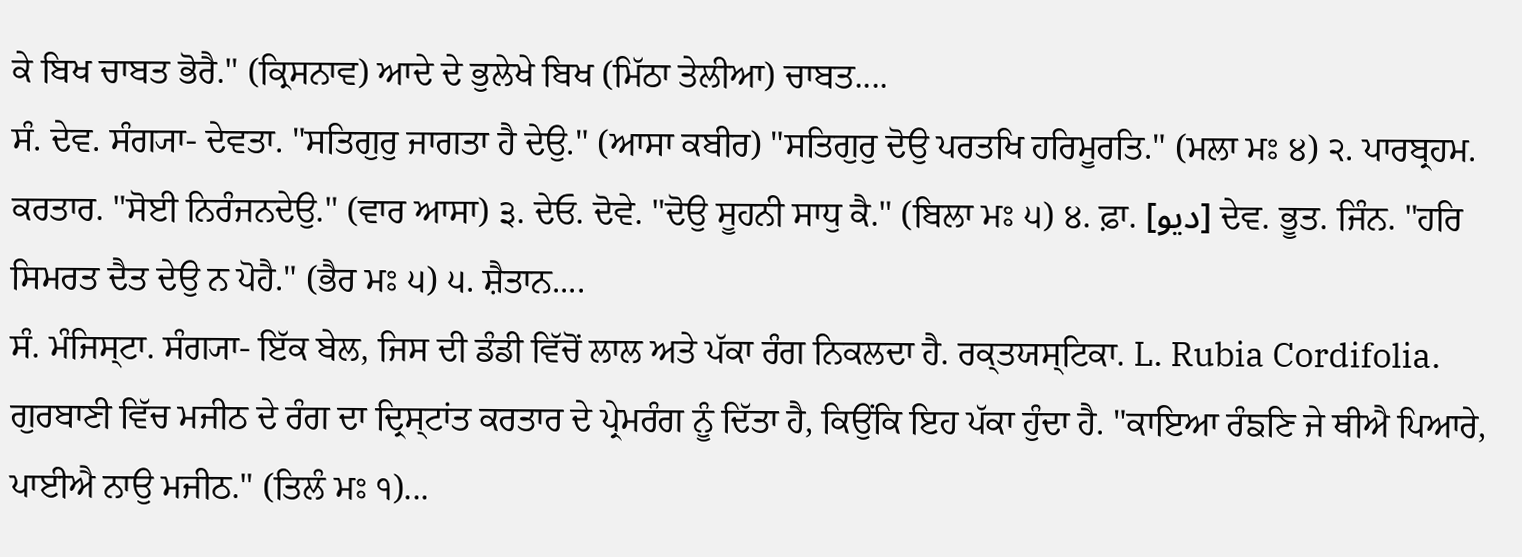ਕੇ ਬਿਖ ਚਾਬਤ ਭੋਰੈ." (ਕ੍ਰਿਸਨਾਵ) ਆਦੇ ਦੇ ਭੁਲੇਖੇ ਬਿਖ (ਮਿੱਠਾ ਤੇਲੀਆ) ਚਾਬਤ....
ਸੰ. ਦੇਵ. ਸੰਗ੍ਯਾ- ਦੇਵਤਾ. "ਸਤਿਗੁਰੁ ਜਾਗਤਾ ਹੈ ਦੇਉ." (ਆਸਾ ਕਬੀਰ) "ਸਤਿਗੁਰੁ ਦੋਉ ਪਰਤਖਿ ਹਰਿਮੂਰਤਿ." (ਮਲਾ ਮਃ ੪) ੨. ਪਾਰਬ੍ਰਹਮ. ਕਰਤਾਰ. "ਸੋਈ ਨਿਰੰਜਨਦੇਉ." (ਵਾਰ ਆਸਾ) ੩. ਦੇਓ. ਦੋਵੇ. "ਦੋਉ ਸੂਹਨੀ ਸਾਧੁ ਕੈ." (ਬਿਲਾ ਮਃ ੫) ੪. ਫ਼ਾ. [دیو] ਦੇਵ. ਭੂਤ. ਜਿੰਨ. "ਹਰਿ ਸਿਮਰਤ ਦੈਤ ਦੇਉ ਨ ਪੋਹੈ." (ਭੈਰ ਮਃ ੫) ੫. ਸ਼ੈਤਾਨ....
ਸੰ. ਮੰਜਿਸ੍ਟਾ. ਸੰਗ੍ਯਾ- ਇੱਕ ਬੇਲ, ਜਿਸ ਦੀ ਡੰਡੀ ਵਿੱਚੋਂ ਲਾਲ ਅਤੇ ਪੱਕਾ ਰੰਗ ਨਿਕਲਦਾ ਹੈ. ਰਕ੍ਤਯਸ੍ਟਿਕਾ. L. Rubia Cordifolia. ਗੁਰਬਾਣੀ ਵਿੱਚ ਮਜੀਠ ਦੇ ਰੰਗ ਦਾ ਦ੍ਰਿਸ੍ਟਾਂਤ ਕਰਤਾਰ ਦੇ ਪ੍ਰੇਮਰੰਗ ਨੂੰ ਦਿੱਤਾ ਹੈ, ਕਿਉਂਕਿ ਇਹ ਪੱਕਾ ਹੁੰਦਾ ਹੈ. "ਕਾਇਆ ਰੰਙਣਿ ਜੇ ਥੀਐ ਪਿਆਰੇ, ਪਾਈਐ ਨਾਉ ਮਜੀਠ." (ਤਿਲੰ ਮਃ ੧)...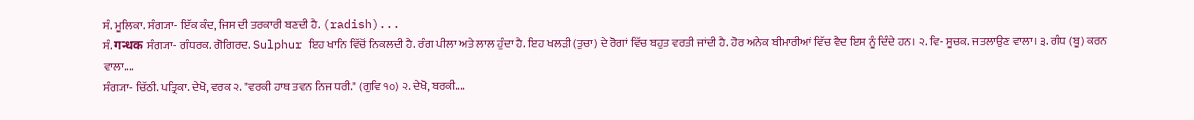ਸੰ. ਮੂਲਿਕਾ. ਸੰਗ੍ਯਾ- ਇੱਕ ਕੰਦ, ਜਿਸ ਦੀ ਤਰਕਾਰੀ ਬਣਦੀ ਹੈ. (radish)...
ਸੰ. गन्धक ਸੰਗ੍ਯਾ- ਗੰਧਰਕ. ਗੋਗਿਰਦ. Sulphur ਇਹ ਖਾਨਿ ਵਿੱਚੋਂ ਨਿਕਲਦੀ ਹੈ. ਰੰਗ ਪੀਲਾ ਅਤੇ ਲਾਲ ਹੁੰਦਾ ਹੈ. ਇਹ ਖਲੜੀ (ਤੁਚਾ) ਦੇ ਰੋਗਾਂ ਵਿੱਚ ਬਹੁਤ ਵਰਤੀ ਜਾਂਦੀ ਹੈ. ਹੋਰ ਅਨੇਕ ਬੀਮਾਰੀਆਂ ਵਿੱਚ ਵੈਦ ਇਸ ਨੂੰ ਦਿੰਦੇ ਹਨ। ੨. ਵਿ- ਸੂਚਕ. ਜਤਲਾਉਣ ਵਾਲਾ। ੩. ਗੰਧ (ਬੂ) ਕਰਨ ਵਾਲਾ....
ਸੰਗ੍ਯਾ- ਚਿੱਠੀ. ਪਤ੍ਰਿਕਾ. ਦੇਖੋ, ਵਰਕ ੨. "ਵਰਕੀ ਹਾਥ ਤਵਨ ਨਿਜ ਧਰੀ." (ਗੁਵਿ ੧੦) ੨. ਦੇਖੋ, ਬਰਕੀ....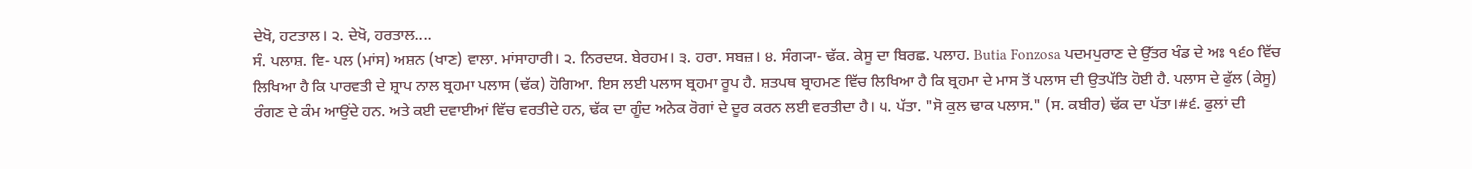ਦੇਖੋ, ਹਟਤਾਲ। ੨. ਦੇਖੋ, ਹਰਤਾਲ....
ਸੰ. ਪਲਾਸ਼. ਵਿ- ਪਲ (ਮਾਂਸ) ਅਸ਼ਨ (ਖਾਣ) ਵਾਲਾ. ਮਾਂਸਾਹਾਰੀ। ੨. ਨਿਰਦਯ. ਬੇਰਹਮ। ੩. ਹਰਾ. ਸਬਜ਼। ੪. ਸੰਗ੍ਯਾ- ਢੱਕ. ਕੇਸੂ ਦਾ ਬਿਰਛ. ਪਲਾਹ. Butia Fonzosa ਪਦਮਪੁਰਾਣ ਦੇ ਉੱਤਰ ਖੰਡ ਦੇ ਅਃ ੧੬੦ ਵਿੱਚ ਲਿਖਿਆ ਹੈ ਕਿ ਪਾਰਵਤੀ ਦੇ ਸ਼੍ਰਾਪ ਨਾਲ ਬ੍ਰਹਮਾ ਪਲਾਸ (ਢੱਕ) ਹੋਗਿਆ. ਇਸ ਲਈ ਪਲਾਸ ਬ੍ਰਹਮਾ ਰੂਪ ਹੈ. ਸ਼ਤਪਥ ਬ੍ਰਾਹਮਣ ਵਿੱਚ ਲਿਖਿਆ ਹੈ ਕਿ ਬ੍ਰਹਮਾ ਦੇ ਮਾਸ ਤੋਂ ਪਲਾਸ ਦੀ ਉਤਪੱਤਿ ਹੋਈ ਹੈ. ਪਲਾਸ ਦੇ ਫੁੱਲ (ਕੇਸੂ) ਰੰਗਣ ਦੇ ਕੰਮ ਆਉਂਦੇ ਹਨ. ਅਤੇ ਕਈ ਦਵਾਈਆਂ ਵਿੱਚ ਵਰਤੀਦੇ ਹਨ, ਢੱਕ ਦਾ ਗੂੰਦ ਅਨੇਕ ਰੋਗਾਂ ਦੇ ਦੂਰ ਕਰਨ ਲਈ ਵਰਤੀਦਾ ਹੈ। ੫. ਪੱਤਾ. "ਸੋ ਕੁਲ ਢਾਕ ਪਲਾਸ." (ਸ. ਕਬੀਰ) ਢੱਕ ਦਾ ਪੱਤਾ।#੬. ਫੁਲਾਂ ਦੀ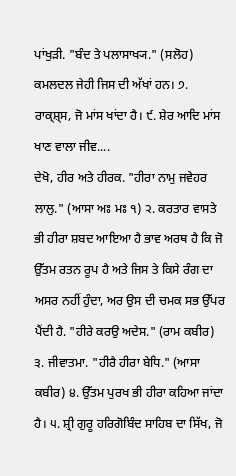ਪਾਂਖੁੜੀ. "ਬੰਦ ਤੇ ਪਲਾਸਾਖ੍ਯ." (ਸਲੋਹ) ਕਮਲਦਲ ਜੇਹੀ ਜਿਸ ਦੀ ਅੱਖਾਂ ਹਨ। ੭. ਰਾਕ੍ਸ਼੍ਸ, ਜੋ ਮਾਂਸ ਖਾਂਦਾ ਹੈ। ੯. ਸ਼ੇਰ ਆਦਿ ਮਾਂਸ ਖਾਣ ਵਾਲਾ ਜੀਵ....
ਦੇਖੋ, ਹੀਰ ਅਤੇ ਹੀਰਕ. "ਹੀਰਾ ਨਾਮੁ ਜਵੇਹਰ ਲਾਲੁ." (ਆਸਾ ਅਃ ਮਃ ੧) ੨. ਕਰਤਾਰ ਵਾਸਤੇ ਭੀ ਹੀਰਾ ਸ਼ਬਦ ਆਇਆ ਹੈ ਭਾਵ ਅਰਥ ਹੈ ਕਿ ਜੋ ਉੱਤਮ ਰਤਨ ਰੂਪ ਹੈ ਅਤੇ ਜਿਸ ਤੇ ਕਿਸੇ ਰੰਗ ਦਾ ਅਸਰ ਨਹੀਂ ਹੁੰਦਾ, ਅਰ ਉਸ ਦੀ ਚਮਕ ਸਭ ਉੱਪਰ ਪੈਂਦੀ ਹੈ. "ਹੀਰੇ ਕਰਉ ਅਦੇਸ." (ਰਾਮ ਕਬੀਰ) ੩. ਜੀਵਾਤਮਾ. "ਹੀਰੈ ਹੀਰਾ ਬੇਧਿ." (ਆਸਾ ਕਬੀਰ) ੪. ਉੱਤਮ ਪੁਰਖ ਭੀ ਹੀਰਾ ਕਹਿਆ ਜਾਂਦਾ ਹੈ। ੫. ਸ਼੍ਰੀ ਗੁਰੂ ਹਰਿਗੋਬਿੰਦ ਸਾਹਿਬ ਦਾ ਸਿੱਖ, ਜੋ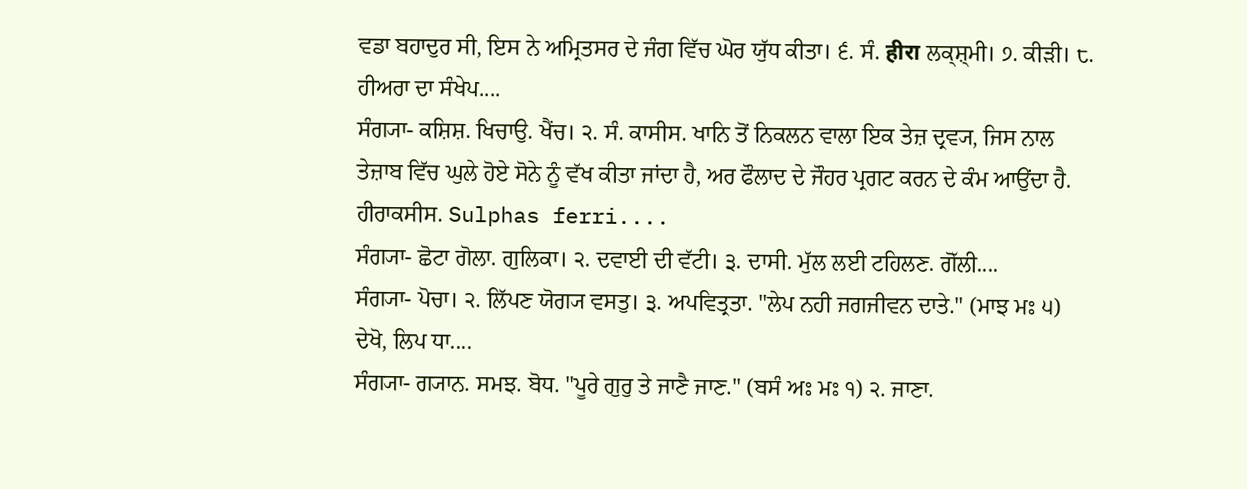ਵਡਾ ਬਹਾਦੁਰ ਸੀ, ਇਸ ਨੇ ਅਮ੍ਰਿਤਸਰ ਦੇ ਜੰਗ ਵਿੱਚ ਘੋਰ ਯੁੱਧ ਕੀਤਾ। ੬. ਸੰ. हीरा ਲਕ੍ਸ਼੍ਮੀ। ੭. ਕੀੜੀ। ੮. ਹੀਅਰਾ ਦਾ ਸੰਖੇਪ....
ਸੰਗ੍ਯਾ- ਕਸ਼ਿਸ਼. ਖਿਚਾਉ. ਖੈਂਚ। ੨. ਸੰ. ਕਾਸੀਸ. ਖਾਨਿ ਤੋਂ ਨਿਕਲਨ ਵਾਲਾ ਇਕ ਤੇਜ਼ ਦ੍ਰਵ੍ਯ, ਜਿਸ ਨਾਲ ਤੇਜ਼ਾਬ ਵਿੱਚ ਘੁਲੇ ਹੋਏ ਸੋਨੇ ਨੂੰ ਵੱਖ ਕੀਤਾ ਜਾਂਦਾ ਹੈ, ਅਰ ਫੌਲਾਦ ਦੇ ਜੌਹਰ ਪ੍ਰਗਟ ਕਰਨ ਦੇ ਕੰਮ ਆਉਂਦਾ ਹੈ. ਹੀਰਾਕਸੀਸ. Sulphas ferri....
ਸੰਗ੍ਯਾ- ਛੋਟਾ ਗੋਲਾ. ਗੁਲਿਕਾ। ੨. ਦਵਾਈ ਦੀ ਵੱਟੀ। ੩. ਦਾਸੀ. ਮੁੱਲ ਲਈ ਟਹਿਲਣ. ਗੋੱਲੀ....
ਸੰਗ੍ਯਾ- ਪੋਚਾ। ੨. ਲਿੱਪਣ ਯੋਗ੍ਯ ਵਸਤੁ। ੩. ਅਪਵਿਤ੍ਰਤਾ. "ਲੇਪ ਨਹੀ ਜਗਜੀਵਨ ਦਾਤੇ." (ਮਾਝ ਮਃ ੫) ਦੇਖੋ, ਲਿਪ ਧਾ....
ਸੰਗ੍ਯਾ- ਗ੍ਯਾਨ. ਸਮਝ. ਬੋਧ. "ਪੂਰੇ ਗੁਰੁ ਤੇ ਜਾਣੈ ਜਾਣ." (ਬਸੰ ਅਃ ਮਃ ੧) ੨. ਜਾਣਾ.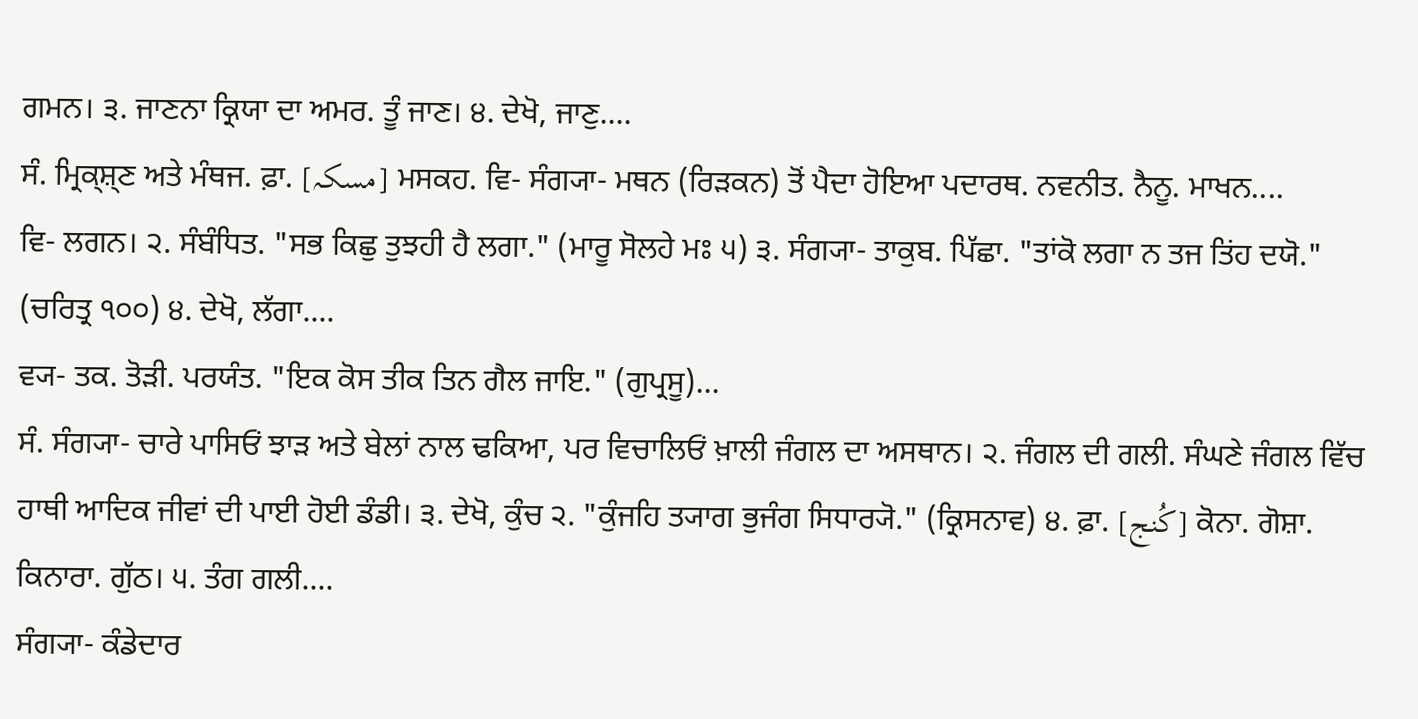ਗਮਨ। ੩. ਜਾਣਨਾ ਕ੍ਰਿਯਾ ਦਾ ਅਮਰ. ਤੂੰ ਜਾਣ। ੪. ਦੇਖੋ, ਜਾਣੁ....
ਸੰ. ਮ੍ਰਿਕ੍ਸ਼੍ਣ ਅਤੇ ਮੰਥਜ. ਫ਼ਾ. [مسکہ] ਮਸਕਹ. ਵਿ- ਸੰਗ੍ਯਾ- ਮਥਨ (ਰਿੜਕਨ) ਤੋਂ ਪੈਦਾ ਹੋਇਆ ਪਦਾਰਥ. ਨਵਨੀਤ. ਨੈਨੂ. ਮਾਖਨ....
ਵਿ- ਲਗਨ। ੨. ਸੰਬੰਧਿਤ. "ਸਭ ਕਿਛੁ ਤੁਝਹੀ ਹੈ ਲਗਾ." (ਮਾਰੂ ਸੋਲਹੇ ਮਃ ੫) ੩. ਸੰਗ੍ਯਾ- ਤਾਕੁਬ. ਪਿੱਛਾ. "ਤਾਂਕੋ ਲਗਾ ਨ ਤਜ ਤਿਂਹ ਦਯੋ." (ਚਰਿਤ੍ਰ ੧੦੦) ੪. ਦੇਖੋ, ਲੱਗਾ....
ਵ੍ਯ- ਤਕ. ਤੋੜੀ. ਪਰਯੰਤ. "ਇਕ ਕੋਸ ਤੀਕ ਤਿਨ ਗੈਲ ਜਾਇ." (ਗੁਪ੍ਰਸੂ)...
ਸੰ. ਸੰਗ੍ਯਾ- ਚਾਰੇ ਪਾਸਿਓਂ ਝਾੜ ਅਤੇ ਬੇਲਾਂ ਨਾਲ ਢਕਿਆ, ਪਰ ਵਿਚਾਲਿਓਂ ਖ਼ਾਲੀ ਜੰਗਲ ਦਾ ਅਸਥਾਨ। ੨. ਜੰਗਲ ਦੀ ਗਲੀ. ਸੰਘਣੇ ਜੰਗਲ ਵਿੱਚ ਹਾਥੀ ਆਦਿਕ ਜੀਵਾਂ ਦੀ ਪਾਈ ਹੋਈ ਡੰਡੀ। ੩. ਦੇਖੋ, ਕੁੰਚ ੨. "ਕੁੰਜਹਿ ਤ੍ਯਾਗ ਭੁਜੰਗ ਸਿਧਾਰ੍ਯੋ." (ਕ੍ਰਿਸਨਾਵ) ੪. ਫ਼ਾ. [کُنج] ਕੋਨਾ. ਗੋਸ਼ਾ. ਕਿਨਾਰਾ. ਗੁੱਠ। ੫. ਤੰਗ ਗਲੀ....
ਸੰਗ੍ਯਾ- ਕੰਡੇਦਾਰ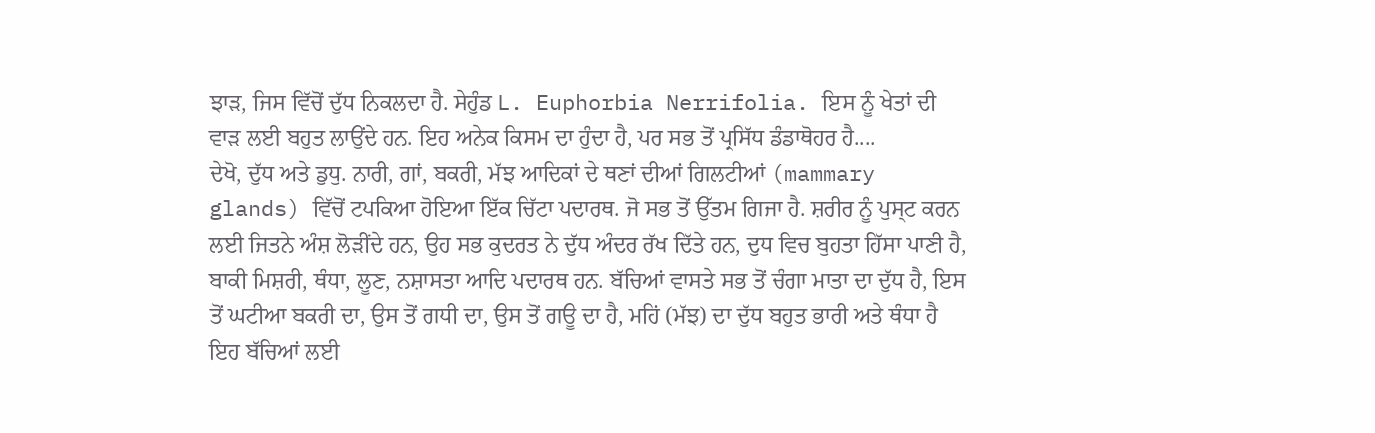ਝਾੜ, ਜਿਸ ਵਿੱਚੋਂ ਦੁੱਧ ਨਿਕਲਦਾ ਹੈ. ਸੇਹੁੰਡ L. Euphorbia Nerrifolia. ਇਸ ਨੂੰ ਖੇਤਾਂ ਦੀ ਵਾੜ ਲਈ ਬਹੁਤ ਲਾਉਂਦੇ ਹਨ. ਇਹ ਅਨੇਕ ਕਿਸਮ ਦਾ ਹੁੰਦਾ ਹੈ, ਪਰ ਸਭ ਤੋਂ ਪ੍ਰਸਿੱਧ ਡੰਡਾਥੋਹਰ ਹੈ....
ਦੇਖੋ, ਦੁੱਧ ਅਤੇ ਡੁਧੁ. ਨਾਰੀ, ਗਾਂ, ਬਕਰੀ, ਮੱਝ ਆਦਿਕਾਂ ਦੇ ਥਣਾਂ ਦੀਆਂ ਗਿਲਟੀਆਂ (mammary glands) ਵਿੱਚੋਂ ਟਪਕਿਆ ਹੋਇਆ ਇੱਕ ਚਿੱਟਾ ਪਦਾਰਥ. ਜੋ ਸਭ ਤੋਂ ਉੱਤਮ ਗਿਜਾ ਹੈ. ਸ਼ਰੀਰ ਨੂੰ ਪੁਸ੍ਟ ਕਰਨ ਲਈ ਜਿਤਨੇ ਅੰਸ਼ ਲੋੜੀਂਦੇ ਹਨ, ਉਹ ਸਭ ਕੁਦਰਤ ਨੇ ਦੁੱਧ ਅੰਦਰ ਰੱਖ ਦਿੱਤੇ ਹਨ, ਦੁਧ ਵਿਚ ਬੁਹਤਾ ਹਿੱਸਾ ਪਾਣੀ ਹੈ, ਬਾਕੀ ਮਿਸ਼ਰੀ, ਥੰਧਾ, ਲੂਣ, ਨਸ਼ਾਸਤਾ ਆਦਿ ਪਦਾਰਥ ਹਨ. ਬੱਚਿਆਂ ਵਾਸਤੇ ਸਭ ਤੋਂ ਚੰਗਾ ਮਾਤਾ ਦਾ ਦੁੱਧ ਹੈ, ਇਸ ਤੋਂ ਘਟੀਆ ਬਕਰੀ ਦਾ, ਉਸ ਤੋਂ ਗਧੀ ਦਾ, ਉਸ ਤੋਂ ਗਊ ਦਾ ਹੈ, ਮਹਿਂ (ਮੱਝ) ਦਾ ਦੁੱਧ ਬਹੁਤ ਭਾਰੀ ਅਤੇ ਥੰਧਾ ਹੈ ਇਹ ਬੱਚਿਆਂ ਲਈ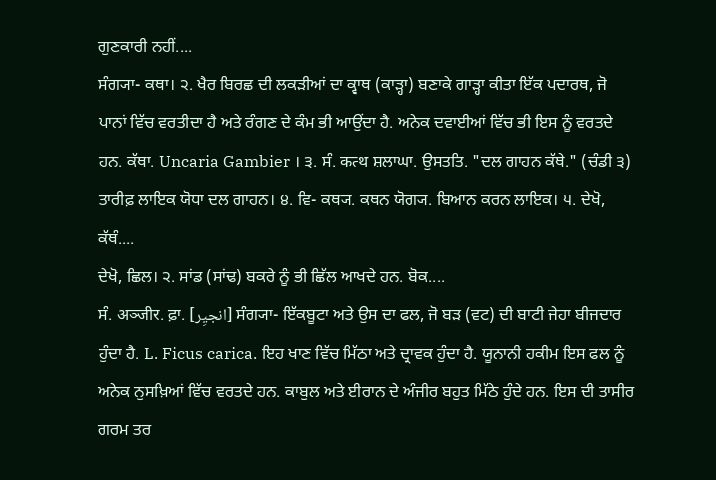ਗੁਣਕਾਰੀ ਨਹੀਂ....
ਸੰਗ੍ਯਾ- ਕਥਾ। ੨. ਖੈਰ ਬਿਰਛ ਦੀ ਲਕੜੀਆਂ ਦਾ ਕ੍ਵਾਥ (ਕਾੜ੍ਹਾ) ਬਣਾਕੇ ਗਾੜ੍ਹਾ ਕੀਤਾ ਇੱਕ ਪਦਾਰਥ, ਜੋ ਪਾਨਾਂ ਵਿੱਚ ਵਰਤੀਦਾ ਹੈ ਅਤੇ ਰੰਗਣ ਦੇ ਕੰਮ ਭੀ ਆਉਂਦਾ ਹੈ. ਅਨੇਕ ਦਵਾਈਆਂ ਵਿੱਚ ਭੀ ਇਸ ਨੂੰ ਵਰਤਦੇ ਹਨ. ਕੱਥਾ. Uncaria Gambier । ੩. ਸੰ. कत्थ ਸ਼ਲਾਘਾ. ਉਸਤਤਿ. "ਦਲ ਗਾਹਨ ਕੱਥੇ." (ਚੰਡੀ ੩) ਤਾਰੀਫ਼ ਲਾਇਕ ਯੋਧਾ ਦਲ ਗਾਹਨ। ੪. ਵਿ- ਕਥ੍ਯ. ਕਥਨ ਯੋਗ੍ਯ. ਬਿਆਨ ਕਰਨ ਲਾਇਕ। ੫. ਦੇਖੋ, ਕੱਥੰ....
ਦੇਖੋ, ਛਿਲ। ੨. ਸਾਂਡ (ਸਾਂਢ) ਬਕਰੇ ਨੂੰ ਭੀ ਛਿੱਲ ਆਖਦੇ ਹਨ. ਬੋਕ....
ਸੰ. अञ्जीर. ਫ਼ਾ. [انجیِر] ਸੰਗ੍ਯਾ- ਇੱਕਬੂਟਾ ਅਤੇ ਉਸ ਦਾ ਫਲ, ਜੋ ਬੜ (ਵਟ) ਦੀ ਬਾਟੀ ਜੇਹਾ ਬੀਜਦਾਰ ਹੁੰਦਾ ਹੈ. L. Ficus carica. ਇਹ ਖਾਣ ਵਿੱਚ ਮਿੱਠਾ ਅਤੇ ਦ੍ਰਾਵਕ ਹੁੰਦਾ ਹੈ. ਯੂਨਾਨੀ ਹਕੀਮ ਇਸ ਫਲ ਨੂੰ ਅਨੇਕ ਨੁਸਖ਼ਿਆਂ ਵਿੱਚ ਵਰਤਦੇ ਹਨ. ਕਾਬੁਲ ਅਤੇ ਈਰਾਨ ਦੇ ਅੰਜੀਰ ਬਹੁਤ ਮਿੱਠੇ ਹੁੰਦੇ ਹਨ. ਇਸ ਦੀ ਤਾਸੀਰ ਗਰਮ ਤਰ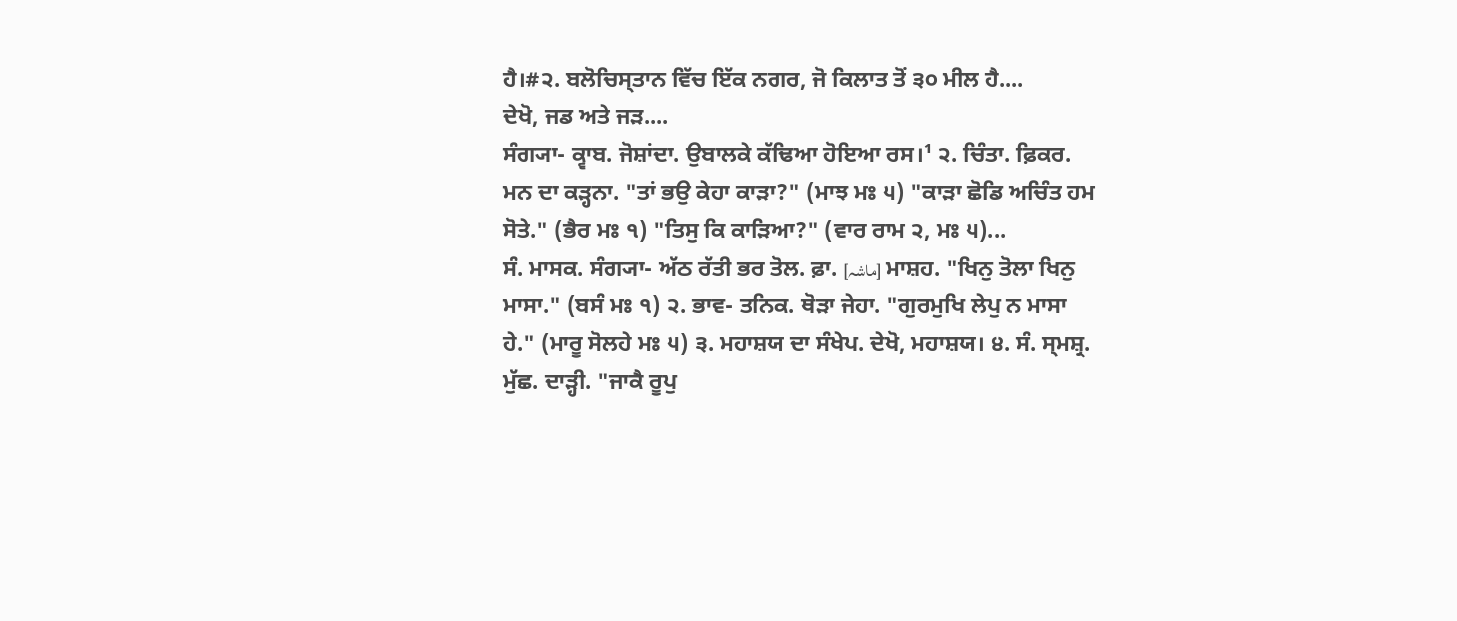ਹੈ।#੨. ਬਲੋਚਿਸ੍ਤਾਨ ਵਿੱਚ ਇੱਕ ਨਗਰ, ਜੋ ਕਿਲਾਤ ਤੋਂ ੩੦ ਮੀਲ ਹੈ....
ਦੇਖੋ, ਜਡ ਅਤੇ ਜੜ....
ਸੰਗ੍ਯਾ- ਕ੍ਵਾਬ. ਜੋਸ਼ਾਂਦਾ. ਉਬਾਲਕੇ ਕੱਢਿਆ ਹੋਇਆ ਰਸ।¹ ੨. ਚਿੰਤਾ. ਫ਼ਿਕਰ. ਮਨ ਦਾ ਕੜ੍ਹਨਾ. "ਤਾਂ ਭਉ ਕੇਹਾ ਕਾੜਾ?" (ਮਾਝ ਮਃ ੫) "ਕਾੜਾ ਛੋਡਿ ਅਚਿੰਤ ਹਮ ਸੋਤੇ." (ਭੈਰ ਮਃ ੧) "ਤਿਸੁ ਕਿ ਕਾੜਿਆ?" (ਵਾਰ ਰਾਮ ੨, ਮਃ ੫)...
ਸੰ. ਮਾਸਕ. ਸੰਗ੍ਯਾ- ਅੱਠ ਰੱਤੀ ਭਰ ਤੋਲ. ਫ਼ਾ. [ماشہ] ਮਾਸ਼ਹ. "ਖਿਨੁ ਤੋਲਾ ਖਿਨੁ ਮਾਸਾ." (ਬਸੰ ਮਃ ੧) ੨. ਭਾਵ- ਤਨਿਕ. ਥੋੜਾ ਜੇਹਾ. "ਗੁਰਮੁਖਿ ਲੇਪੁ ਨ ਮਾਸਾ ਹੇ." (ਮਾਰੂ ਸੋਲਹੇ ਮਃ ੫) ੩. ਮਹਾਸ਼ਯ ਦਾ ਸੰਖੇਪ. ਦੇਖੋ, ਮਹਾਸ਼ਯ। ੪. ਸੰ. ਸ੍ਮਸ਼੍ਰ. ਮੁੱਛ. ਦਾੜ੍ਹੀ. "ਜਾਕੈ ਰੂਪੁ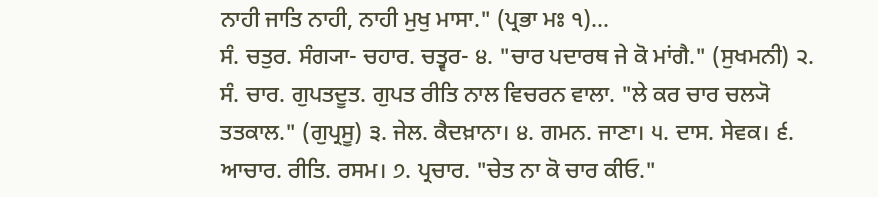ਨਾਹੀ ਜਾਤਿ ਨਾਹੀ, ਨਾਹੀ ਮੁਖੁ ਮਾਸਾ." (ਪ੍ਰਭਾ ਮਃ ੧)...
ਸੰ. ਚਤੁਰ. ਸੰਗ੍ਯਾ- ਚਹਾਰ. ਚਤ੍ਵਰ- ੪. "ਚਾਰ ਪਦਾਰਥ ਜੇ ਕੋ ਮਾਂਗੈ." (ਸੁਖਮਨੀ) ੨. ਸੰ. ਚਾਰ. ਗੁਪਤਦੂਤ. ਗੁਪਤ ਰੀਤਿ ਨਾਲ ਵਿਚਰਨ ਵਾਲਾ. "ਲੇ ਕਰ ਚਾਰ ਚਲ੍ਯੋ ਤਤਕਾਲ." (ਗੁਪ੍ਰਸੂ) ੩. ਜੇਲ. ਕੈਦਖ਼ਾਨਾ। ੪. ਗਮਨ. ਜਾਣਾ। ੫. ਦਾਸ. ਸੇਵਕ। ੬. ਆਚਾਰ. ਰੀਤਿ. ਰਸਮ। ੭. ਪ੍ਰਚਾਰ. "ਚੇਤ ਨਾ ਕੋ ਚਾਰ ਕੀਓ."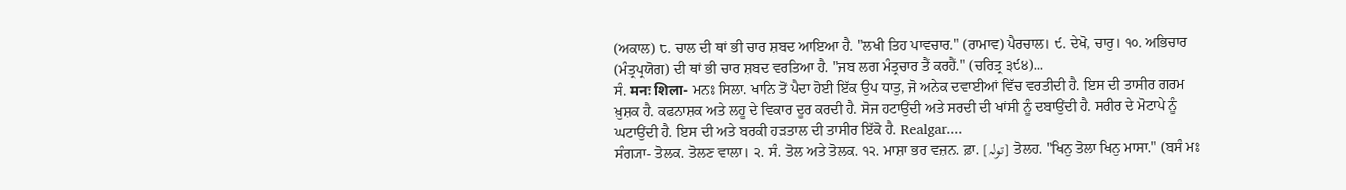(ਅਕਾਲ) ੮. ਚਾਲ ਦੀ ਥਾਂ ਭੀ ਚਾਰ ਸ਼ਬਦ ਆਇਆ ਹੈ. "ਲਖੀ ਤਿਹ ਪਾਵਚਾਰ." (ਰਾਮਾਵ) ਪੈਰਚਾਲ। ੯. ਦੇਖੋ, ਚਾਰੁ। ੧੦. ਅਭਿਚਾਰ (ਮੰਤ੍ਰਪ੍ਰਯੋਗ) ਦੀ ਥਾਂ ਭੀ ਚਾਰ ਸ਼ਬਦ ਵਰਤਿਆ ਹੈ. "ਜਬ ਲਗ ਮੰਤ੍ਰਚਾਰ ਤੈਂ ਕਰਹੈਂ." (ਚਰਿਤ੍ਰ ੩੯੪)...
ਸੰ. मनः शिला- ਮਨਃ ਸਿਲਾ. ਖਾਨਿ ਤੋਂ ਪੈਦਾ ਹੋਈ ਇੱਕ ਉਪ ਧਾਤੁ, ਜੋ ਅਨੇਕ ਦਵਾਈਆਂ ਵਿੱਚ ਵਰਤੀਦੀ ਹੈ. ਇਸ ਦੀ ਤਾਸੀਰ ਗਰਮ ਖ਼ੁਸ਼ਕ ਹੈ. ਕਫਨਾਸ਼ਕ ਅਤੇ ਲਹੂ ਦੇ ਵਿਕਾਰ ਦੂਰ ਕਰਦੀ ਹੈ. ਸੋਜ ਹਟਾਉਂਦੀ ਅਤੇ ਸਰਦੀ ਦੀ ਖਾਂਸੀ ਨੂੰ ਦਬਾਉਂਦੀ ਹੈ. ਸਰੀਰ ਦੇ ਮੋਟਾਪੇ ਨੂੰ ਘਟਾਉਂਦੀ ਹੈ. ਇਸ ਦੀ ਅਤੇ ਬਰਕੀ ਹੜਤਾਲ ਦੀ ਤਾਸੀਰ ਇੱਕੋ ਹੈ. Realgar....
ਸੰਗ੍ਯਾ- ਤੋਲਕ. ਤੋਲਣ ਵਾਲਾ। ੨. ਸੰ. ਤੋਲ ਅਤੇ ਤੋਲਕ. ੧੨. ਮਾਸ਼ਾ ਭਰ ਵਜ਼ਨ. ਫ਼ਾ. [تولہ] ਤੋਲਹ. "ਖਿਨੁ ਤੋਲਾ ਖਿਨੁ ਮਾਸਾ." (ਬਸੰ ਮਃ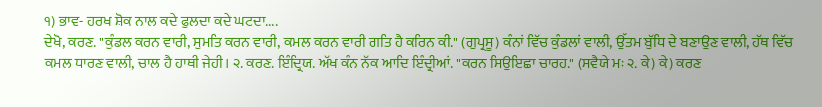੧) ਭਾਵ- ਹਰਖ ਸ਼ੋਕ ਨਾਲ ਕਦੇ ਫੁਲਦਾ ਕਦੇ ਘਟਦਾ....
ਦੇਖੋ, ਕਰਣ. "ਕੁੰਡਲ ਕਰਨ ਵਾਰੀ, ਸੁਮਤਿ ਕਰਨ ਵਾਰੀ, ਕਮਲ ਕਰਨ ਵਾਰੀ ਗਤਿ ਹੈ ਕਰਿਨ ਕੀ." (ਗੁਪ੍ਰਸੂ) ਕੰਨਾਂ ਵਿੱਚ ਕੁੰਡਲਾਂ ਵਾਲੀ, ਉੱਤਮ ਬੁੱਧਿ ਦੇ ਬਣਾਉਣ ਵਾਲੀ, ਹੱਥ ਵਿੱਚ ਕਮਲ ਧਾਰਣ ਵਾਲੀ, ਚਾਲ ਹੈ ਹਾਥੀ ਜੇਹੀ। ੨. ਕਰਣ. ਇੰਦ੍ਰਿਯ. ਅੱਖ ਕੰਨ ਨੱਕ ਆਦਿ ਇੰਦ੍ਰੀਆਂ. "ਕਰਨ ਸਿਉਇਛਾ ਚਾਰਹ." (ਸਵੈਯੇ ਮਃ ੨. ਕੇ) ਕੇ) ਕਰਣ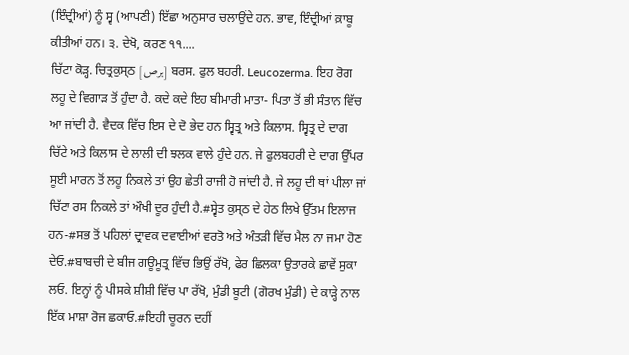(ਇੰਦ੍ਰੀਆਂ) ਨੂੰ ਸ੍ਵ (ਆਪਣੀ) ਇੱਛਾ ਅਨੁਸਾਰ ਚਲਾਉਂਦੇ ਹਨ. ਭਾਵ, ਇੰਦ੍ਰੀਆਂ ਕ਼ਾਬੂ ਕੀਤੀਆਂ ਹਨ। ੩. ਦੇਖੋ, ਕਰਣ ੧੧....
ਚਿੱਟਾ ਕੋੜ੍ਹ. ਚਿਤ੍ਰਕੁਸ੍ਠ [برص] ਬਰਸ. ਫੁਲ ਬਹਰੀ. Leucozerma. ਇਹ ਰੋਗ ਲਹੂ ਦੇ ਵਿਗਾੜ ਤੋਂ ਹੁੰਦਾ ਹੈ. ਕਦੇ ਕਦੇ ਇਹ ਬੀਮਾਰੀ ਮਾਤਾ- ਪਿਤਾ ਤੋਂ ਭੀ ਸੰਤਾਨ ਵਿੱਚ ਆ ਜਾਂਦੀ ਹੈ. ਵੈਦਕ ਵਿੱਚ ਇਸ ਦੇ ਦੋ ਭੇਦ ਹਨ ਸ੍ਵਿਤ੍ਰ ਅਤੇ ਕਿਲਾਸ. ਸ੍ਵਿਤ੍ਰ ਦੇ ਦਾਗ ਚਿੱਟੇ ਅਤੇ ਕਿਲਾਸ ਦੇ ਲਾਲੀ ਦੀ ਝਲਕ ਵਾਲੇ ਹੁੰਦੇ ਹਨ. ਜੇ ਫੁਲਬਹਰੀ ਦੇ ਦਾਗ ਉੱਪਰ ਸੂਈ ਮਾਰਨ ਤੋਂ ਲਹੂ ਨਿਕਲੇ ਤਾਂ ਉਹ ਛੇਤੀ ਰਾਜੀ ਹੋ ਜਾਂਦੀ ਹੈ. ਜੇ ਲਹੂ ਦੀ ਥਾਂ ਪੀਲਾ ਜਾਂ ਚਿੱਟਾ ਰਸ ਨਿਕਲੇ ਤਾਂ ਔਖੀ ਦੂਰ ਹੁੰਦੀ ਹੈ.#ਸ੍ਵੇਤ ਕੁਸ੍ਠ ਦੇ ਹੇਠ ਲਿਖੇ ਉੱਤਮ ਇਲਾਜ ਹਨ-#ਸਭ ਤੋਂ ਪਹਿਲਾਂ ਦ੍ਰਾਵਕ ਦਵਾਈਆਂ ਵਰਤੋ ਅਤੇ ਅੰਤੜੀ ਵਿੱਚ ਮੈਲ ਨਾ ਜਮਾ ਹੋਣ ਦੇਓ.#ਬਾਬਚੀ ਦੇ ਬੀਜ ਗਊਮੂਤ੍ਰ ਵਿੱਚ ਭਿਉਂ ਰੱਖੋ, ਫੇਰ ਛਿਲਕਾ ਉਤਾਰਕੇ ਛਾਵੇਂ ਸੁਕਾ ਲਓ. ਇਨ੍ਹਾਂ ਨੂੰ ਪੀਸਕੇ ਸ਼ੀਸ਼ੀ ਵਿੱਚ ਪਾ ਰੱਖੋ, ਮੁੰਡੀ ਬੂਟੀ (ਗੋਰਖ ਮੁੰਡੀ) ਦੇ ਕਾੜ੍ਹੇ ਨਾਲ ਇੱਕ ਮਾਸ਼ਾ ਰੋਜ ਛਕਾਓ.#ਇਹੀ ਚੂਰਨ ਦਹੀਂ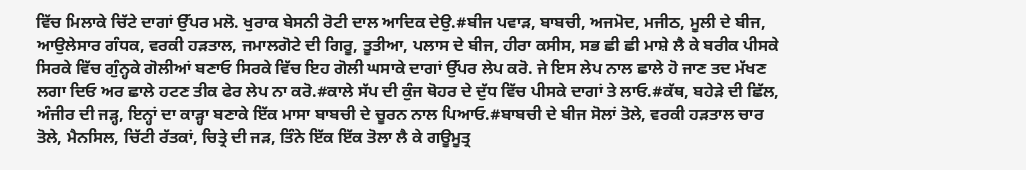ਵਿੱਚ ਮਿਲਾਕੇ ਚਿੱਟੇ ਦਾਗਾਂ ਉੱਪਰ ਮਲੋ. ਖੁਰਾਕ ਬੇਸਨੀ ਰੋਟੀ ਦਾਲ ਆਦਿਕ ਦੇਉ.#ਬੀਜ ਪਵਾੜ, ਬਾਬਚੀ, ਅਜਮੋਦ, ਮਜੀਠ, ਮੂਲੀ ਦੇ ਬੀਜ, ਆਉਲੇਸਾਰ ਗੰਧਕ, ਵਰਕੀ ਹੜਤਾਲ, ਜਮਾਲਗੋਟੇ ਦੀ ਗਿਰੂ, ਤੂਤੀਆ, ਪਲਾਸ ਦੇ ਬੀਜ, ਹੀਰਾ ਕਸੀਸ, ਸਭ ਛੀ ਛੀ ਮਾਸ਼ੇ ਲੈ ਕੇ ਬਰੀਕ ਪੀਸਕੇ ਸਿਰਕੇ ਵਿੱਚ ਗੁੰਨ੍ਹਕੇ ਗੋਲੀਆਂ ਬਣਾਓ ਸਿਰਕੇ ਵਿੱਚ ਇਹ ਗੋਲੀ ਘਸਾਕੇ ਦਾਗਾਂ ਉੱਪਰ ਲੇਪ ਕਰੋ. ਜੇ ਇਸ ਲੇਪ ਨਾਲ ਛਾਲੇ ਹੋ ਜਾਣ ਤਦ ਮੱਖਣ ਲਗਾ ਦਿਓ ਅਰ ਛਾਲੇ ਹਟਣ ਤੀਕ ਫੇਰ ਲੇਪ ਨਾ ਕਰੋ.#ਕਾਲੇ ਸੱਪ ਦੀ ਕੁੰਜ ਥੋਹਰ ਦੇ ਦੁੱਧ ਵਿੱਚ ਪੀਸਕੇ ਦਾਗਾਂ ਤੇ ਲਾਓ.#ਕੱਥ, ਬਹੇੜੇ ਦੀ ਛਿੱਲ, ਅੰਜੀਰ ਦੀ ਜੜ੍ਹ, ਇਨ੍ਹਾਂ ਦਾ ਕਾੜ੍ਹਾ ਬਣਾਕੇ ਇੱਕ ਮਾਸਾ ਬਾਬਚੀ ਦੇ ਚੂਰਨ ਨਾਲ ਪਿਆਓ.#ਬਾਬਚੀ ਦੇ ਬੀਜ ਸੋਲਾਂ ਤੋਲੇ, ਵਰਕੀ ਹੜਤਾਲ ਚਾਰ ਤੋਲੇ, ਮੈਨਸਿਲ, ਚਿੱਟੀ ਰੱਤਕਾਂ, ਚਿਤ੍ਰੇ ਦੀ ਜੜ, ਤਿੰਨੇ ਇੱਕ ਇੱਕ ਤੋਲਾ ਲੈ ਕੇ ਗਊਮੂਤ੍ਰ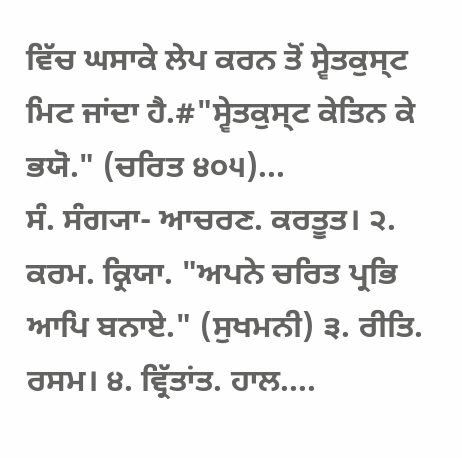ਵਿੱਚ ਘਸਾਕੇ ਲੇਪ ਕਰਨ ਤੋਂ ਸ੍ਵੇਤਕੁਸ੍ਟ ਮਿਟ ਜਾਂਦਾ ਹੈ.#"ਸ੍ਵੇਤਕੁਸ੍ਟ ਕੇਤਿਨ ਕੇ ਭਯੋ." (ਚਰਿਤ ੪੦੫)...
ਸੰ. ਸੰਗ੍ਯਾ- ਆਚਰਣ. ਕਰਤੂਤ। ੨. ਕਰਮ. ਕ੍ਰਿਯਾ. "ਅਪਨੇ ਚਰਿਤ ਪ੍ਰਭਿ ਆਪਿ ਬਨਾਏ." (ਸੁਖਮਨੀ) ੩. ਰੀਤਿ. ਰਸਮ। ੪. ਵ੍ਰਿੱਤਾਂਤ. ਹਾਲ....